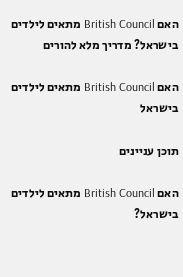האם British Council מתאים לילדים בישראל? מדריך מלא להורים

האם British Council מתאים לילדים בישראל

תוכן עניינים

האם British Council מתאים לילדים בישראל?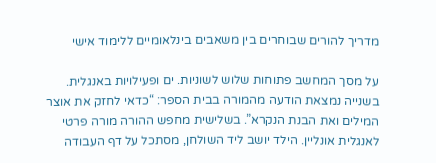מדריך להורים שבוחרים בין משאבים בינלאומיים ללימוד אישי

על מסך המחשב פתוחות שלוש לשוניות. ים ופעילויות באנגלית. בשנייה נמצאת הודעה מהמורה בבית הספר: “כדאי לחזק את אוצר המילים ואת הבנת הנקרא”. בשלישית מחפש ההורה מורה פרטי לאנגלית אונליין. הילד יושב ליד השולחן, מסתכל על דף העבודה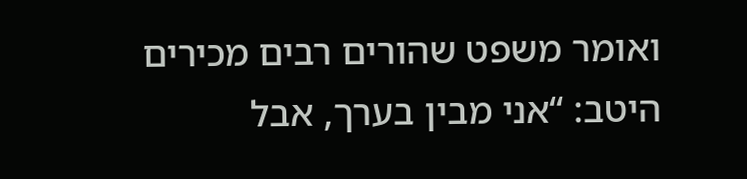ואומר משפט שהורים רבים מכירים היטב: “אני מבין בערך, אבל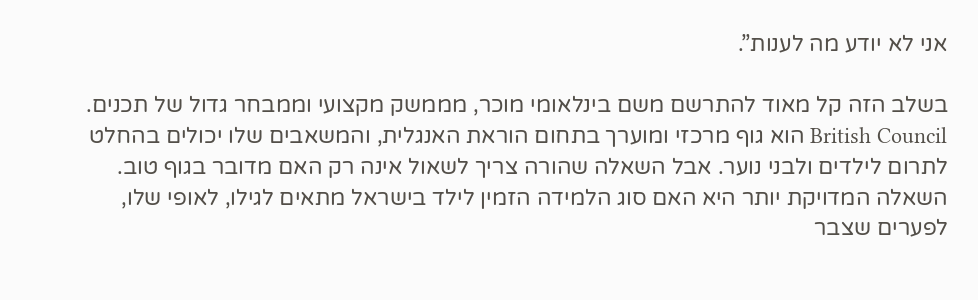אני לא יודע מה לענות”.

בשלב הזה קל מאוד להתרשם משם בינלאומי מוכר, מממשק מקצועי וממבחר גדול של תכנים. British Council הוא גוף מרכזי ומוערך בתחום הוראת האנגלית, והמשאבים שלו יכולים בהחלט לתרום לילדים ולבני נוער. אבל השאלה שהורה צריך לשאול אינה רק האם מדובר בגוף טוב. השאלה המדויקת יותר היא האם סוג הלמידה הזמין לילד בישראל מתאים לגילו, לאופי שלו, לפערים שצבר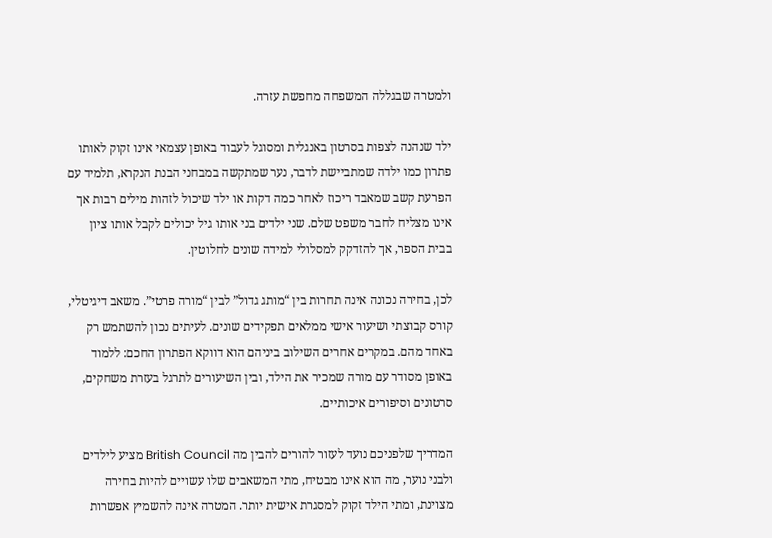ולמטרה שבגללה המשפחה מחפשת עזרה.

ילד שנהנה לצפות בסרטון באנגלית ומסוגל לעבוד באופן עצמאי אינו זקוק לאותו פתרון כמו ילדה שמתביישת לדבר, נער שמתקשה במבחני הבנת הנקרא, תלמיד עם הפרעת קשב שמאבד ריכוז לאחר כמה דקות או ילד שיכול לזהות מילים רבות אך אינו מצליח לחבר משפט שלם. שני ילדים בני אותו גיל יכולים לקבל אותו ציון בבית הספר, אך להזדקק למסלולי למידה שונים לחלוטין.

לכן, בחירה נכונה אינה תחרות בין “מותג גדול” לבין “מורה פרטי”. משאב דיגיטלי, קורס קבוצתי ושיעור אישי ממלאים תפקידים שונים. לעיתים נכון להשתמש רק באחד מהם. במקרים אחרים השילוב ביניהם הוא דווקא הפתרון החכם: ללמוד באופן מסודר עם מורה שמכיר את הילד, ובין השיעורים לתרגל בעזרת משחקים, סרטונים וסיפורים איכותיים.

המדריך שלפניכם נועד לעזור להורים להבין מה British Council מציע לילדים ולבני נוער, מה הוא אינו מבטיח, מתי המשאבים שלו עשויים להיות בחירה מצוינת, ומתי הילד זקוק למסגרת אישית יותר. המטרה אינה להשמיץ אפשרות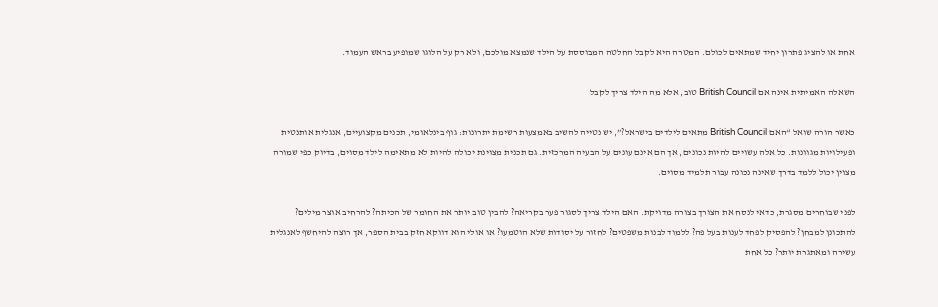אחת או להציג פתרון יחיד שמתאים לכולם. המטרה היא לקבל החלטה המבוססת על הילד שנמצא מולכם, ולא רק על הלוגו שמופיע בראש העמוד.

השאלה האמיתית אינה אם British Council טוב, אלא מה הילד צריך לקבל

כאשר הורה שואל “האם British Council מתאים לילדים בישראל?”, יש נטייה להשיב באמצעות רשימת יתרונות: גוף בינלאומי, תכנים מקצועיים, אנגלית אותנטית ופעילויות מגוונות. כל אלה עשויים להיות נכונים, אך הם אינם עונים על הבעיה המרכזית. גם תכנית מצוינת יכולה להיות לא מתאימה לילד מסוים, בדיוק כפי שמורה מצוין יכול ללמד בדרך שאינה נכונה עבור תלמיד מסוים.

לפני שבוחרים מסגרת, כדאי לנסח את הצורך בצורה מדויקת. האם הילד צריך לסגור פער בקריאה? להבין טוב יותר את החומר של הכיתה? להרחיב אוצר מילים? להתכונן למבחן? להפסיק לפחד לענות בעל פה? ללמוד לבנות משפטים? לחזור על יסודות שלא הוטמעו? או אולי הוא דווקא חזק בבית הספר, אך רוצה להיחשף לאנגלית עשירה ומאתגרת יותר? כל אחת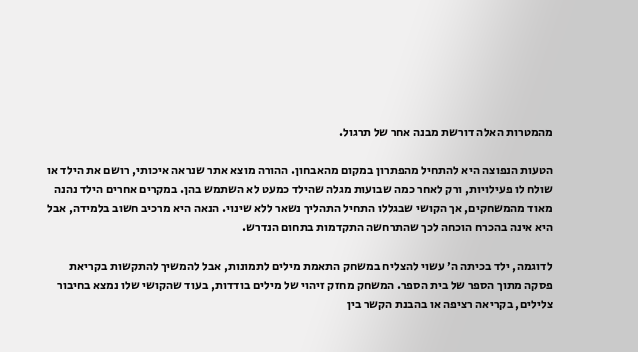מהמטרות האלה דורשת מבנה אחר של תרגול.

הטעות הנפוצה היא להתחיל מהפתרון במקום מהאבחון. ההורה מוצא אתר שנראה איכותי, רושם את הילד או שולח לו פעילויות, ורק לאחר כמה שבועות מגלה שהילד כמעט לא השתמש בהן. במקרים אחרים הילד נהנה מאוד מהמשחקים, אך הקושי שבגללו התחיל התהליך נשאר ללא שינוי. הנאה היא מרכיב חשוב בלמידה, אבל היא אינה בהכרח הוכחה לכך שהתרחשה התקדמות בתחום הנדרש.

לדוגמה, ילד בכיתה ה׳ עשוי להצליח במשחק התאמת מילים לתמונות, אבל להמשיך להתקשות בקריאת פסקה מתוך הספר של בית הספר. המשחק מחזק זיהוי של מילים בודדות, בעוד שהקושי שלו נמצא בחיבור צלילים, בקריאה רציפה או בהבנת הקשר בין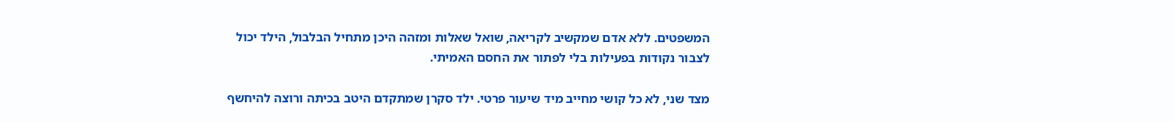המשפטים. ללא אדם שמקשיב לקריאה, שואל שאלות ומזהה היכן מתחיל הבלבול, הילד יכול לצבור נקודות בפעילות בלי לפתור את החסם האמיתי.

מצד שני, לא כל קושי מחייב מיד שיעור פרטי. ילד סקרן שמתקדם היטב בכיתה ורוצה להיחשף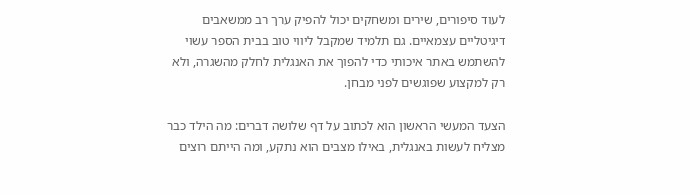לעוד סיפורים, שירים ומשחקים יכול להפיק ערך רב ממשאבים דיגיטליים עצמאיים. גם תלמיד שמקבל ליווי טוב בבית הספר עשוי להשתמש באתר איכותי כדי להפוך את האנגלית לחלק מהשגרה, ולא רק למקצוע שפוגשים לפני מבחן.

הצעד המעשי הראשון הוא לכתוב על דף שלושה דברים: מה הילד כבר מצליח לעשות באנגלית, באילו מצבים הוא נתקע, ומה הייתם רוצים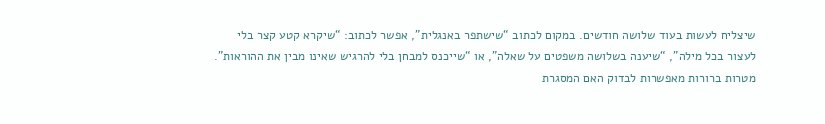שיצליח לעשות בעוד שלושה חודשים. במקום לכתוב “שישתפר באנגלית”, אפשר לכתוב: “שיקרא קטע קצר בלי לעצור בכל מילה”, “שיענה בשלושה משפטים על שאלה”, או “שייכנס למבחן בלי להרגיש שאינו מבין את ההוראות”. מטרות ברורות מאפשרות לבדוק האם המסגרת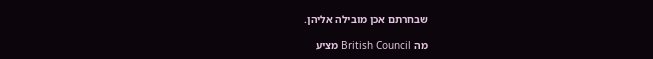שבחרתם אכן מובילה אליהן.

מה British Council מציע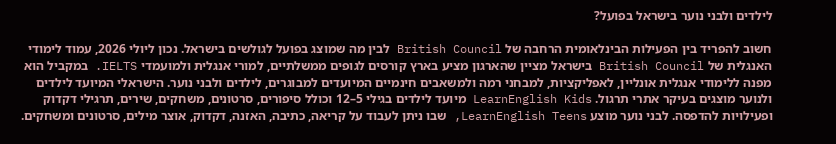לילדים ולבני נוער בישראל בפועל?

חשוב להפריד בין הפעילות הבינלאומית הרחבה של British Council לבין מה שמוצג בפועל לגולשים בישראל. נכון ליולי 2026, עמוד לימודי האנגלית של British Council בישראל מציין שהארגון מציע בארץ קורסים לגופים ממשלתיים, למורי אנגלית ולמועמדי IELTS. במקביל הוא מפנה ללימודי אנגלית אונליין, לאפליקציות, למבחני רמה ולמשאבים חינמיים המיועדים למבוגרים, לילדים ולבני נוער. הישראלי המיועד לילדים ולנוער מוצגים בעיקר אתרי תרגול. LearnEnglish Kids מיועד לילדים בגילי 5–12 וכולל סיפורים, סרטונים, משחקים, שירים, תרגילי דקדוק ופעילויות להדפסה. לבני נוער מוצע LearnEnglish Teens, שבו ניתן לעבוד על קריאה, כתיבה, האזנה, דקדוק, אוצר מילים, סרטונים ומשחקים.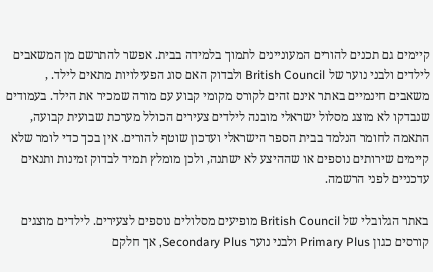קיימים גם תכנים להורים המעוניינים לתמוך בלמידה בבית. אפשר להתרשם מן המשאבים לילדים ולבני נוער של British Council ולבדוק האם סוג הפעילויות מתאים לילד. , משאבים חינמיים באתר אינם זהים לקורס מקומי קבוע עם מורה שמכיר את הילד. בעמודים שנבדקו לא מוצג מסלול ישראלי מובנה לילדים צעירים הכולל מערכת שבועית קבועה, התאמה לחומר הנלמד בבית הספר הישראלי ועדכון שוטף להורים. אין בכך כדי לומר שלא קיימים שירותים נוספים או שההיצע לא ישתנה, ולכן מומלץ תמיד לבדוק זמינות ותנאים עדכניים לפני הרשמה.

באתר הגלובלי של British Council מופיעים מסלולים נוספים לצעירים. לילדים מוצגים קורסים כגון Primary Plus ולבני נוער Secondary Plus, אך חלקם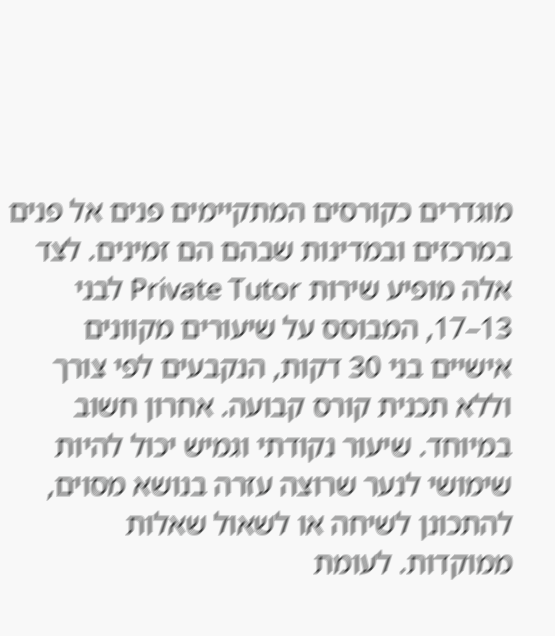מוגדרים כקורסים המתקיימים פנים אל פנים במרכזים ובמדינות שבהם הם זמינים. לצד אלה מופיע שירות Private Tutor לבני 13–17, המבוסס על שיעורים מקוונים אישיים בני 30 דקות, הנקבעים לפי צורך וללא תכנית קורס קבועה. אחרון חשוב במיוחד. שיעור נקודתי וגמיש יכול להיות שימושי לנער שרוצה עזרה בנושא מסוים, להתכונן לשיחה או לשאול שאלות ממוקדות. לעומת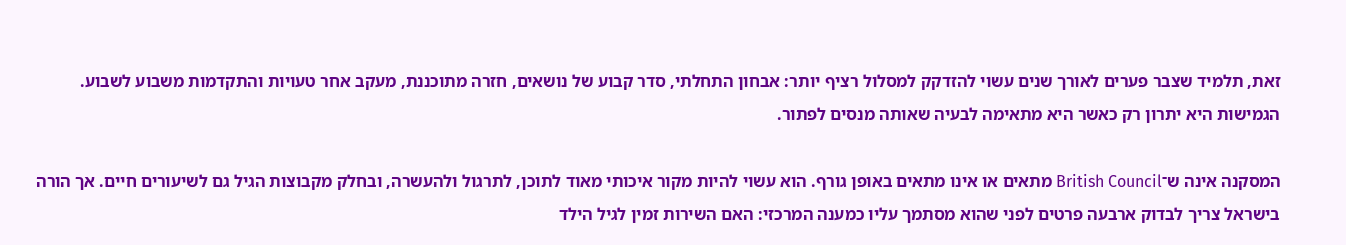זאת, תלמיד שצבר פערים לאורך שנים עשוי להזדקק למסלול רציף יותר: אבחון התחלתי, סדר קבוע של נושאים, חזרה מתוכננת, מעקב אחר טעויות והתקדמות משבוע לשבוע. הגמישות היא יתרון רק כאשר היא מתאימה לבעיה שאותה מנסים לפתור.

המסקנה אינה ש־British Council מתאים או אינו מתאים באופן גורף. הוא עשוי להיות מקור איכותי מאוד לתוכן, לתרגול ולהעשרה, ובחלק מקבוצות הגיל גם לשיעורים חיים. אך הורה בישראל צריך לבדוק ארבעה פרטים לפני שהוא מסתמך עליו כמענה המרכזי: האם השירות זמין לגיל הילד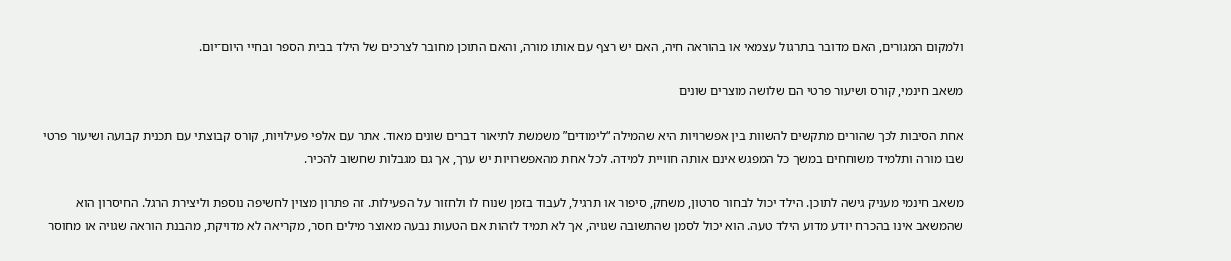ולמקום המגורים, האם מדובר בתרגול עצמאי או בהוראה חיה, האם יש רצף עם אותו מורה, והאם התוכן מחובר לצרכים של הילד בבית הספר ובחיי היום־יום.

משאב חינמי, קורס ושיעור פרטי הם שלושה מוצרים שונים

אחת הסיבות לכך שהורים מתקשים להשוות בין אפשרויות היא שהמילה “לימודים” משמשת לתיאור דברים שונים מאוד. אתר עם אלפי פעילויות, קורס קבוצתי עם תכנית קבועה ושיעור פרטי שבו מורה ותלמיד משוחחים במשך כל המפגש אינם אותה חוויית למידה. לכל אחת מהאפשרויות יש ערך, אך גם מגבלות שחשוב להכיר.

משאב חינמי מעניק גישה לתוכן. הילד יכול לבחור סרטון, משחק, סיפור או תרגיל, לעבוד בזמן שנוח לו ולחזור על הפעילות. זה פתרון מצוין לחשיפה נוספת וליצירת הרגל. החיסרון הוא שהמשאב אינו בהכרח יודע מדוע הילד טעה. הוא יכול לסמן שהתשובה שגויה, אך לא תמיד לזהות אם הטעות נבעה מאוצר מילים חסר, מקריאה לא מדויקת, מהבנת הוראה שגויה או מחוסר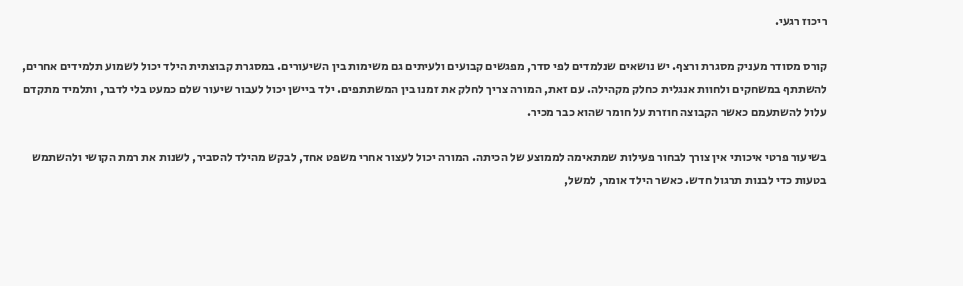ריכוז רגעי.

קורס מסודר מעניק מסגרת ורצף. יש נושאים שנלמדים לפי סדר, מפגשים קבועים ולעיתים גם משימות בין השיעורים. במסגרת קבוצתית הילד יכול לשמוע תלמידים אחרים, להשתתף במשחקים ולחוות אנגלית כחלק מקהילה. עם זאת, המורה צריך לחלק את זמנו בין המשתתפים. ילד ביישן יכול לעבור שיעור שלם כמעט בלי לדבר, ותלמיד מתקדם עלול להשתעמם כאשר הקבוצה חוזרת על חומר שהוא כבר מכיר.

בשיעור פרטי איכותי אין צורך לבחור פעילות שמתאימה לממוצע של הכיתה. המורה יכול לעצור אחרי משפט אחד, לבקש מהילד להסביר, לשנות את רמת הקושי ולהשתמש בטעות כדי לבנות תרגול חדש. כאשר הילד אומר, למשל,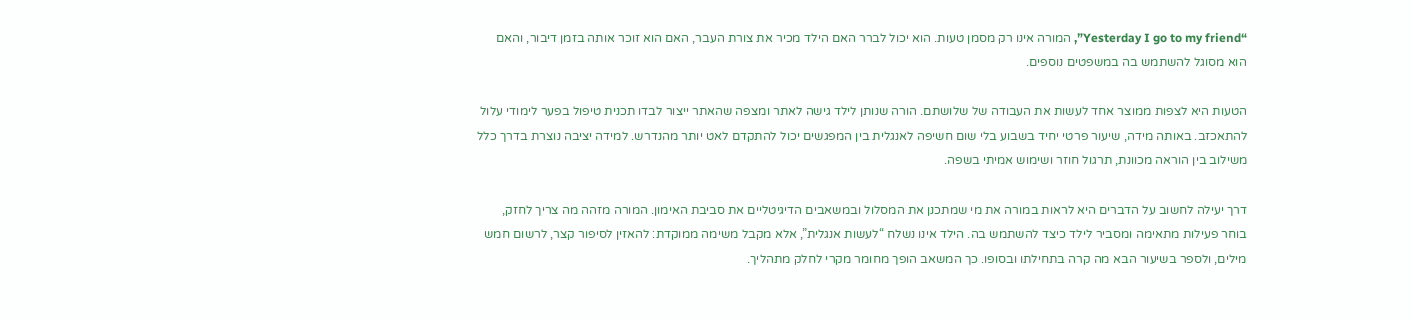“Yesterday I go to my friend”, המורה אינו רק מסמן טעות. הוא יכול לברר האם הילד מכיר את צורת העבר, האם הוא זוכר אותה בזמן דיבור, והאם הוא מסוגל להשתמש בה במשפטים נוספים.

הטעות היא לצפות ממוצר אחד לעשות את העבודה של שלושתם. הורה שנותן לילד גישה לאתר ומצפה שהאתר ייצור לבדו תכנית טיפול בפער לימודי עלול להתאכזב. באותה מידה, שיעור פרטי יחיד בשבוע בלי שום חשיפה לאנגלית בין המפגשים יכול להתקדם לאט יותר מהנדרש. למידה יציבה נוצרת בדרך כלל משילוב בין הוראה מכוונת, תרגול חוזר ושימוש אמיתי בשפה.

דרך יעילה לחשוב על הדברים היא לראות במורה את מי שמתכנן את המסלול ובמשאבים הדיגיטליים את סביבת האימון. המורה מזהה מה צריך לחזק, בוחר פעילות מתאימה ומסביר לילד כיצד להשתמש בה. הילד אינו נשלח “לעשות אנגלית”, אלא מקבל משימה ממוקדת: להאזין לסיפור קצר, לרשום חמש מילים, ולספר בשיעור הבא מה קרה בתחילתו ובסופו. כך המשאב הופך מחומר מקרי לחלק מתהליך.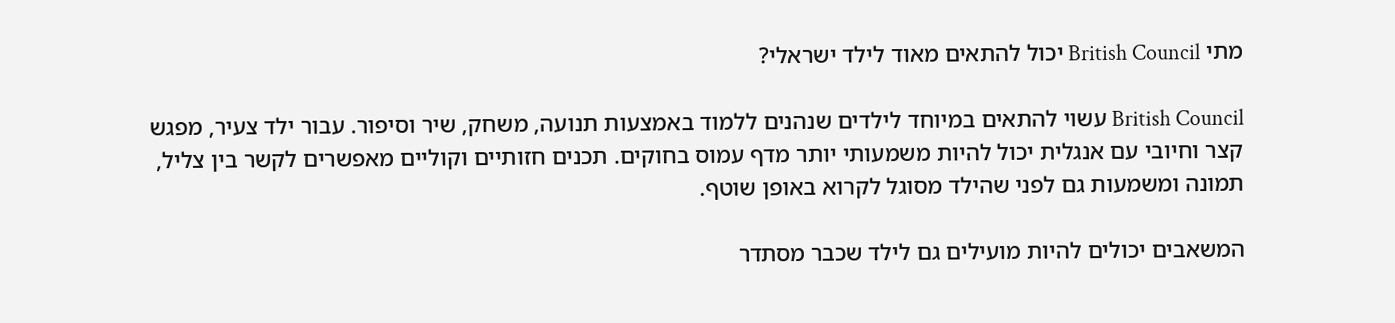מתי British Council יכול להתאים מאוד לילד ישראלי?

British Council עשוי להתאים במיוחד לילדים שנהנים ללמוד באמצעות תנועה, משחק, שיר וסיפור. עבור ילד צעיר, מפגש קצר וחיובי עם אנגלית יכול להיות משמעותי יותר מדף עמוס בחוקים. תכנים חזותיים וקוליים מאפשרים לקשר בין צליל, תמונה ומשמעות גם לפני שהילד מסוגל לקרוא באופן שוטף.

המשאבים יכולים להיות מועילים גם לילד שכבר מסתדר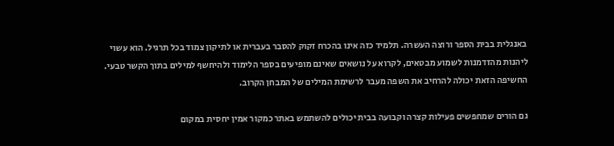באנגלית בבית הספר ורוצה העשרה. תלמיד כזה אינו בהכרח זקוק להסבר בעברית או לתיקון צמוד בכל תרגיל. הוא עשוי ליהנות מהזדמנות לשמוע מבטאים, לקרוא על נושאים שאינם מופיעים בספר הלימוד ולהיחשף למילים בתוך הקשר טבעי. החשיפה הזאת יכולה להרחיב את השפה מעבר לרשימת המילים של המבחן הקרוב.

גם הורים שמחפשים פעילות קצרה וקבועה בבית יכולים להשתמש באתר כמקור אמין יחסית במקום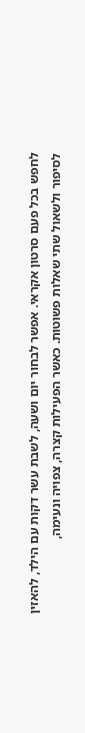לחפש בכל פעם סרטון אקראי. אפשר לבחור יום ושעה, לשבת עשר דקות עם הילד, להאזין לסיפור ולשאול שתי שאלות פשוטות. כאשר הפעילות קצרה, צפויה ונעימה,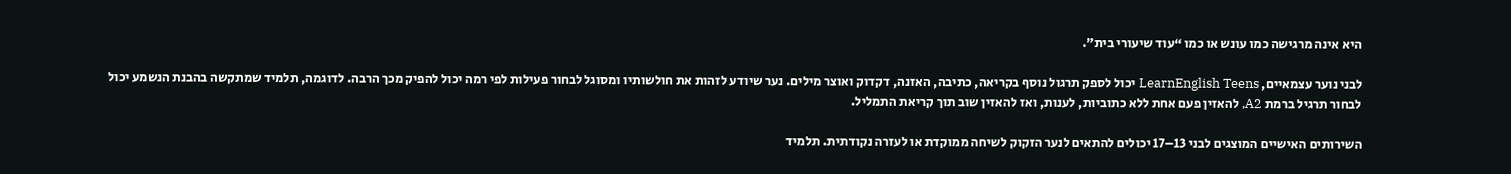היא אינה מרגישה כמו עונש או כמו “עוד שיעורי בית”.

לבני נוער עצמאיים, LearnEnglish Teens יכול לספק תרגול נוסף בקריאה, כתיבה, האזנה, דקדוק ואוצר מילים. נער שיודע לזהות את חולשותיו ומסוגל לבחור פעילות לפי רמה יכול להפיק מכך הרבה. לדוגמה, תלמיד שמתקשה בהבנת הנשמע יכול לבחור תרגיל ברמת A2, להאזין פעם אחת ללא כתוביות, לענות, ואז להאזין שוב תוך קריאת התמליל.

השירותים האישיים המוצגים לבני 13–17 יכולים להתאים לנער הזקוק לשיחה ממוקדת או לעזרה נקודתית. תלמיד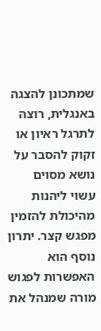שמתכונן להצגה באנגלית, רוצה לתרגל ראיון או זקוק להסבר על נושא מסוים עשוי ליהנות מהיכולת להזמין מפגש קצר. יתרון נוסף הוא האפשרות לפגוש מורה שמנהל את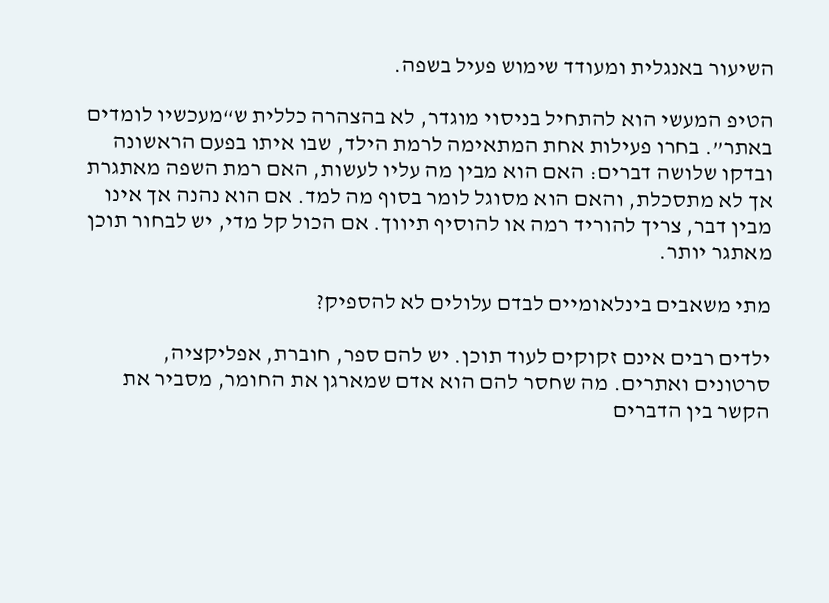השיעור באנגלית ומעודד שימוש פעיל בשפה.

הטיפ המעשי הוא להתחיל בניסוי מוגדר, לא בהצהרה כללית ש“מעכשיו לומדים באתר”. בחרו פעילות אחת המתאימה לרמת הילד, שבו איתו בפעם הראשונה ובדקו שלושה דברים: האם הוא מבין מה עליו לעשות, האם רמת השפה מאתגרת אך לא מתסכלת, והאם הוא מסוגל לומר בסוף מה למד. אם הוא נהנה אך אינו מבין דבר, צריך להוריד רמה או להוסיף תיווך. אם הכול קל מדי, יש לבחור תוכן מאתגר יותר.

מתי משאבים בינלאומיים לבדם עלולים לא להספיק?

ילדים רבים אינם זקוקים לעוד תוכן. יש להם ספר, חוברת, אפליקציה, סרטונים ואתרים. מה שחסר להם הוא אדם שמארגן את החומר, מסביר את הקשר בין הדברים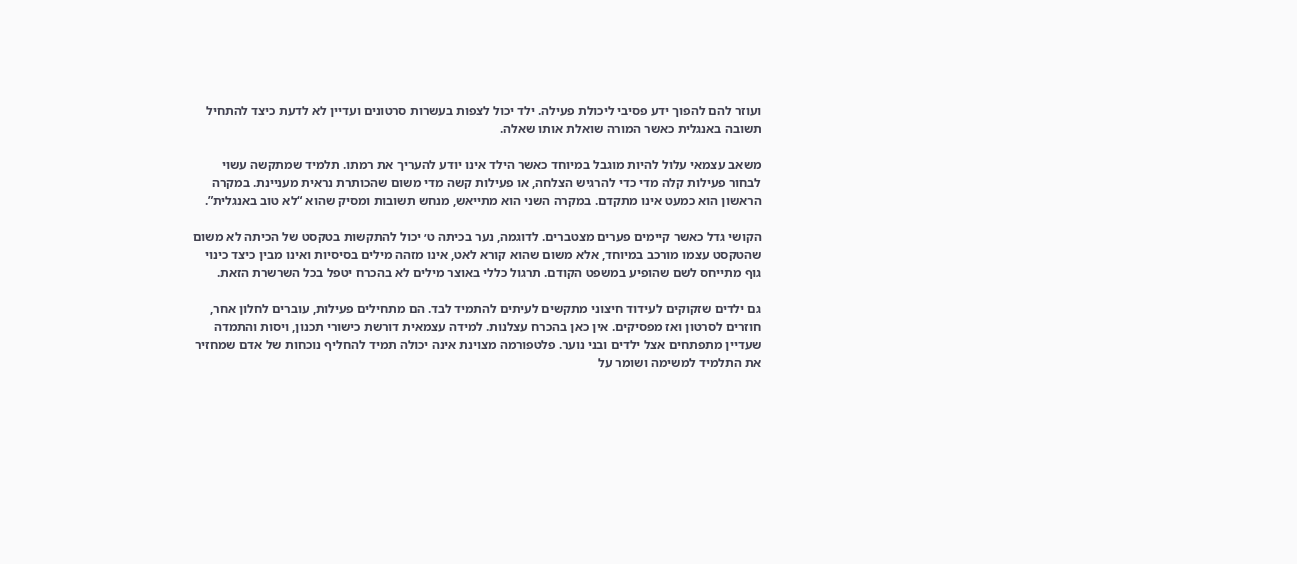ועוזר להם להפוך ידע פסיבי ליכולת פעילה. ילד יכול לצפות בעשרות סרטונים ועדיין לא לדעת כיצד להתחיל תשובה באנגלית כאשר המורה שואלת אותו שאלה.

משאב עצמאי עלול להיות מוגבל במיוחד כאשר הילד אינו יודע להעריך את רמתו. תלמיד שמתקשה עשוי לבחור פעילות קלה מדי כדי להרגיש הצלחה, או פעילות קשה מדי משום שהכותרת נראית מעניינת. במקרה הראשון הוא כמעט אינו מתקדם. במקרה השני הוא מתייאש, מנחש תשובות ומסיק שהוא “לא טוב באנגלית”.

הקושי גדל כאשר קיימים פערים מצטברים. לדוגמה, נער בכיתה ט׳ יכול להתקשות בטקסט של הכיתה לא משום שהטקסט עצמו מורכב במיוחד, אלא משום שהוא קורא לאט, אינו מזהה מילים בסיסיות ואינו מבין כיצד כינוי גוף מתייחס לשם שהופיע במשפט הקודם. תרגול כללי באוצר מילים לא בהכרח יטפל בכל השרשרת הזאת.

גם ילדים שזקוקים לעידוד חיצוני מתקשים לעיתים להתמיד לבד. הם מתחילים פעילות, עוברים לחלון אחר, חוזרים לסרטון ואז מפסיקים. אין כאן בהכרח עצלנות. למידה עצמאית דורשת כישורי תכנון, ויסות והתמדה שעדיין מתפתחים אצל ילדים ובני נוער. פלטפורמה מצוינת אינה יכולה תמיד להחליף נוכחות של אדם שמחזיר את התלמיד למשימה ושומר על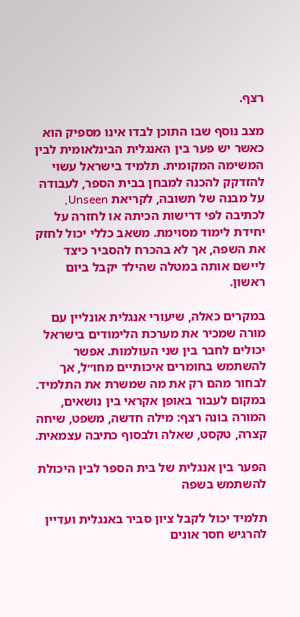רצף.

מצב נוסף שבו התוכן לבדו אינו מספיק הוא כאשר יש פער בין האנגלית הבינלאומית לבין המשימה המקומית. תלמיד בישראל עשוי להזדקק להכנה למבחן בבית הספר, לעבודה על מבנה של תשובה, לקריאת Unseen, לכתיבה לפי דרישות הכיתה או לחזרה על יחידת לימוד מסוימת. משאב כללי יכול לחזק את השפה, אך לא בהכרח להסביר כיצד ליישם אותה במטלה שהילד יקבל ביום ראשון.

במקרים כאלה, שיעורי אנגלית אונליין עם מורה שמכיר את מערכת הלימודים בישראל יכולים לחבר בין שני העולמות. אפשר להשתמש בחומרים איכותיים מחו״ל, אך לבחור מהם רק את מה שמשרת את התלמיד. במקום לעבור באופן אקראי בין נושאים, המורה בונה רצף: מילה חדשה, משפט, שיחה קצרה, טקסט, שאלה ולבסוף כתיבה עצמאית.

הפער בין אנגלית של בית הספר לבין היכולת להשתמש בשפה

תלמיד יכול לקבל ציון סביר באנגלית ועדיין להרגיש חסר אונים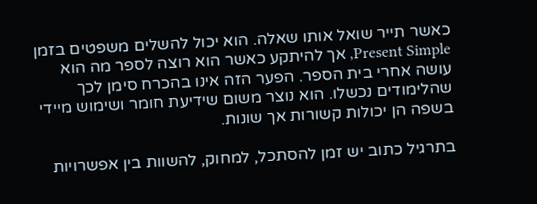כאשר תייר שואל אותו שאלה. הוא יכול להשלים משפטים בזמן Present Simple, אך להיתקע כאשר הוא רוצה לספר מה הוא עושה אחרי בית הספר. הפער הזה אינו בהכרח סימן לכך שהלימודים נכשלו. הוא נוצר משום שידיעת חומר ושימוש מיידי בשפה הן יכולות קשורות אך שונות.

בתרגיל כתוב יש זמן להסתכל, למחוק, להשוות בין אפשרויות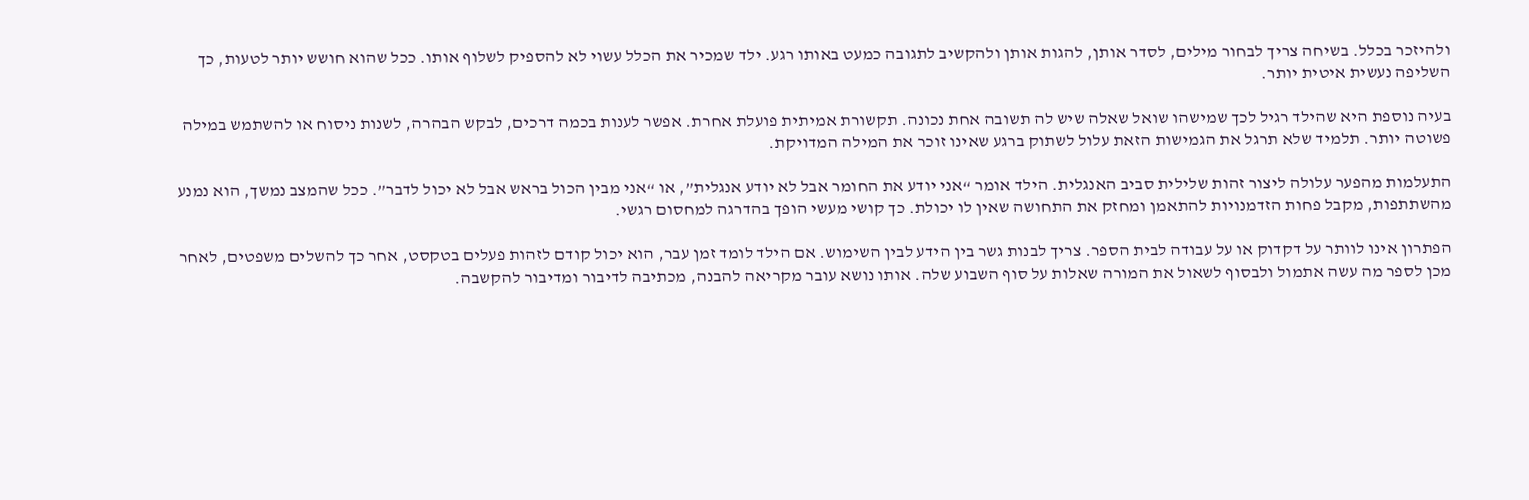ולהיזכר בכלל. בשיחה צריך לבחור מילים, לסדר אותן, להגות אותן ולהקשיב לתגובה כמעט באותו רגע. ילד שמכיר את הכלל עשוי לא להספיק לשלוף אותו. ככל שהוא חושש יותר לטעות, כך השליפה נעשית איטית יותר.

בעיה נוספת היא שהילד רגיל לכך שמישהו שואל שאלה שיש לה תשובה אחת נכונה. תקשורת אמיתית פועלת אחרת. אפשר לענות בכמה דרכים, לבקש הבהרה, לשנות ניסוח או להשתמש במילה פשוטה יותר. תלמיד שלא תרגל את הגמישות הזאת עלול לשתוק ברגע שאינו זוכר את המילה המדויקת.

התעלמות מהפער עלולה ליצור זהות שלילית סביב האנגלית. הילד אומר “אני יודע את החומר אבל לא יודע אנגלית”, או “אני מבין הכול בראש אבל לא יכול לדבר”. ככל שהמצב נמשך, הוא נמנע מהשתתפות, מקבל פחות הזדמנויות להתאמן ומחזק את התחושה שאין לו יכולת. כך קושי מעשי הופך בהדרגה למחסום רגשי.

הפתרון אינו לוותר על דקדוק או על עבודה לבית הספר. צריך לבנות גשר בין הידע לבין השימוש. אם הילד לומד זמן עבר, הוא יכול קודם לזהות פעלים בטקסט, אחר כך להשלים משפטים, לאחר מכן לספר מה עשה אתמול ולבסוף לשאול את המורה שאלות על סוף השבוע שלה. אותו נושא עובר מקריאה להבנה, מכתיבה לדיבור ומדיבור להקשבה.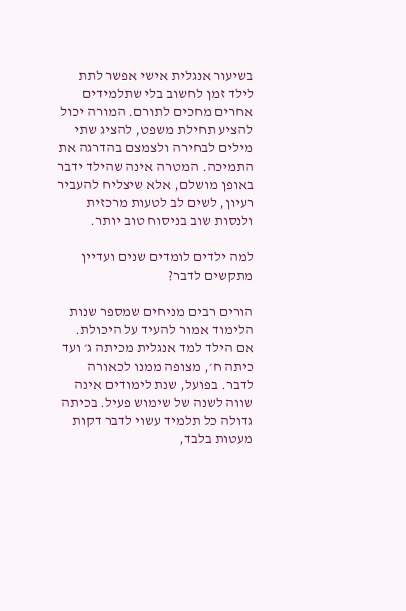בשיעור אנגלית אישי אפשר לתת לילד זמן לחשוב בלי שתלמידים אחרים מחכים לתורם. המורה יכול להציע תחילת משפט, להציג שתי מילים לבחירה ולצמצם בהדרגה את התמיכה. המטרה אינה שהילד ידבר באופן מושלם, אלא שיצליח להעביר רעיון, לשים לב לטעות מרכזית ולנסות שוב בניסוח טוב יותר.

למה ילדים לומדים שנים ועדיין מתקשים לדבר?

הורים רבים מניחים שמספר שנות הלימוד אמור להעיד על היכולת. אם הילד למד אנגלית מכיתה ג׳ ועד כיתה ח׳, מצופה ממנו לכאורה לדבר. בפועל, שנת לימודים אינה שווה לשנה של שימוש פעיל. בכיתה גדולה כל תלמיד עשוי לדבר דקות מעטות בלבד,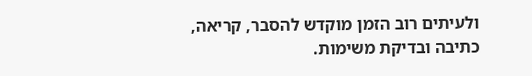ולעיתים רוב הזמן מוקדש להסבר, קריאה, כתיבה ובדיקת משימות.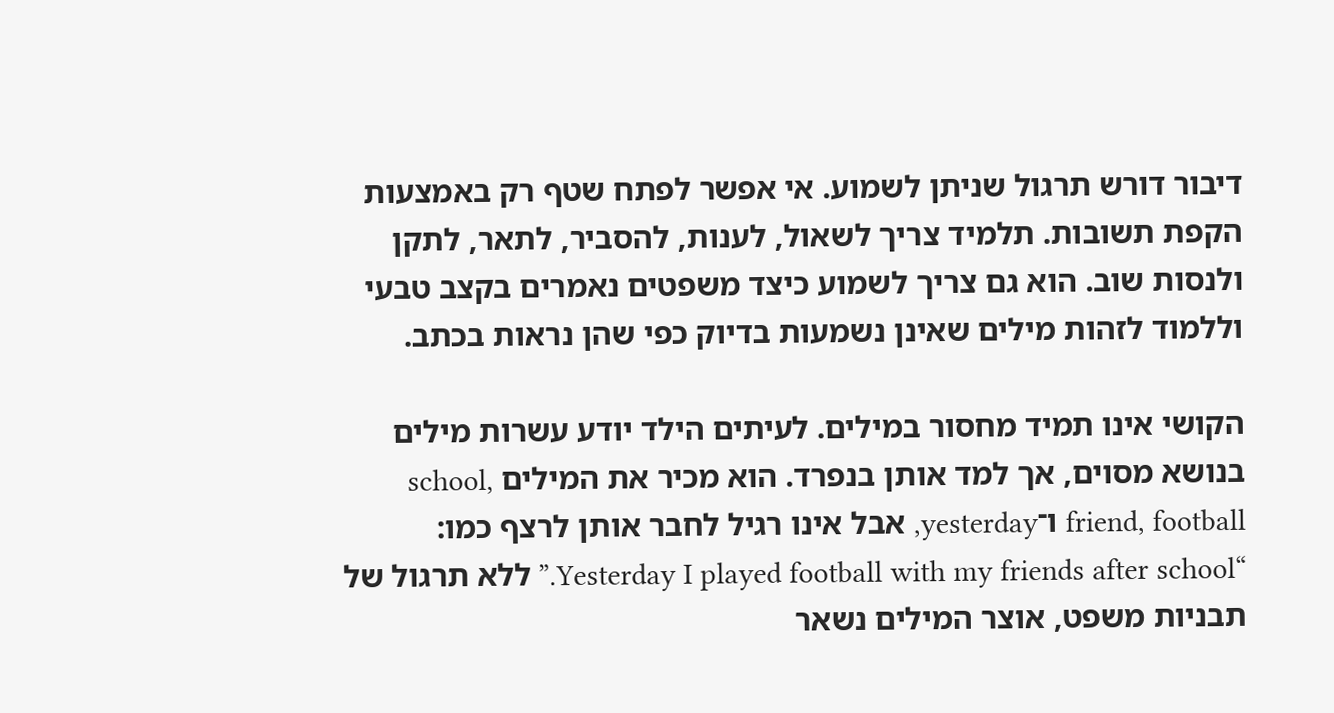דיבור דורש תרגול שניתן לשמוע. אי אפשר לפתח שטף רק באמצעות הקפת תשובות. תלמיד צריך לשאול, לענות, להסביר, לתאר, לתקן ולנסות שוב. הוא גם צריך לשמוע כיצד משפטים נאמרים בקצב טבעי וללמוד לזהות מילים שאינן נשמעות בדיוק כפי שהן נראות בכתב.

הקושי אינו תמיד מחסור במילים. לעיתים הילד יודע עשרות מילים בנושא מסוים, אך למד אותן בנפרד. הוא מכיר את המילים school, friend, football ו־yesterday, אבל אינו רגיל לחבר אותן לרצף כמו: “Yesterday I played football with my friends after school.” ללא תרגול של תבניות משפט, אוצר המילים נשאר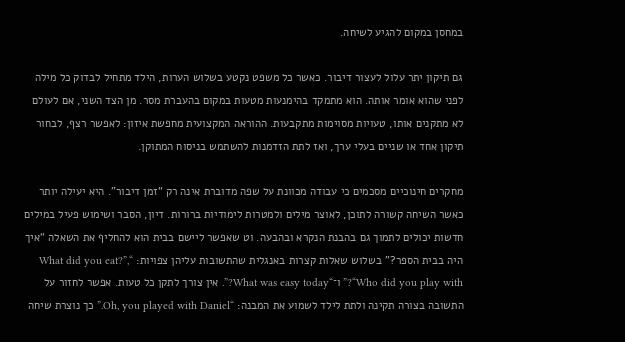במחסן במקום להגיע לשיחה.

גם תיקון יתר עלול לעצור דיבור. כאשר כל משפט נקטע בשלוש הערות, הילד מתחיל לבדוק כל מילה לפני שהוא אומר אותה. הוא מתמקד בהימנעות מטעות במקום בהעברת מסר. מן הצד השני, אם לעולם לא מתקנים אותו, טעויות מסוימות מתקבעות. ההוראה המקצועית מחפשת איזון: לאפשר רצף, לבחור תיקון אחד או שניים בעלי ערך, ואז לתת הזדמנות להשתמש בניסוח המתוקן.

מחקרים חינוכיים מסכמים כי עבודה מכוונת על שפה מדוברת אינה רק “זמן דיבור”. היא יעילה יותר כאשר השיחה קשורה לתוכן, לאוצר מילים ולמטרות לימודיות ברורות. דיון, הסבר ושימוש פעיל במילים חדשות יכולים לתמוך גם בהבנת הנקרא ובהבעה. וט שאפשר ליישם בבית הוא להחליף את השאלה “איך היה בבית הספר?” בשלוש שאלות קצרות באנגלית שהתשובות עליהן צפויות: “What did you eat?”, “Who did you play with?” ו־“What was easy today?”. אין צורך לתקן כל טעות. אפשר לחזור על התשובה בצורה תקינה ולתת לילד לשמוע את המבנה: “Oh, you played with Daniel.” כך נוצרת שיחה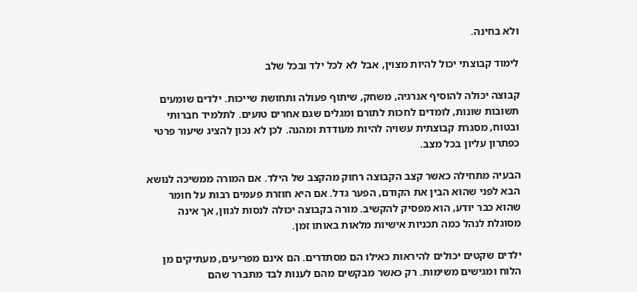ולא בחינה.

לימוד קבוצתי יכול להיות מצוין, אבל לא לכל ילד ובכל שלב

קבוצה יכולה להוסיף אנרגיה, משחק, שיתוף פעולה ותחושת שייכות. ילדים שומעים תשובות שונות, לומדים לחכות לתורם ומגלים שגם אחרים טועים. לתלמיד חברותי ובטוח, מסגרת קבוצתית עשויה להיות מעודדת ומהנה. לכן לא נכון להציג שיעור פרטי כפתרון עליון בכל מצב.

הבעיה מתחילה כאשר קצב הקבוצה רחוק מהקצב של הילד. אם המורה ממשיכה לנושא הבא לפני שהוא הבין את הקודם, הפער גדל. אם היא חוזרת פעמים רבות על חומר שהוא כבר יודע, הוא מפסיק להקשיב. מורה בקבוצה יכולה לנסות לגוון, אך אינה מסוגלת לנהל כמה תכניות אישיות מלאות באותו זמן.

ילדים שקטים יכולים להיראות כאילו הם מסתדרים. הם אינם מפריעים, מעתיקים מן הלוח ומגישים משימות. רק כאשר מבקשים מהם לענות לבד מתברר שהם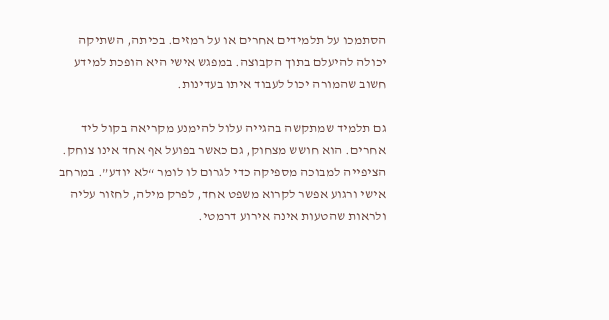הסתמכו על תלמידים אחרים או על רמזים. בכיתה, השתיקה יכולה להיעלם בתוך הקבוצה. במפגש אישי היא הופכת למידע חשוב שהמורה יכול לעבוד איתו בעדינות.

גם תלמיד שמתקשה בהגייה עלול להימנע מקריאה בקול ליד אחרים. הוא חושש מצחוק, גם כאשר בפועל אף אחד אינו צוחק. הציפייה למבוכה מספיקה כדי לגרום לו לומר “לא יודע”. במרחב אישי ורגוע אפשר לקרוא משפט אחד, לפרק מילה, לחזור עליה ולראות שהטעות אינה אירוע דרמטי.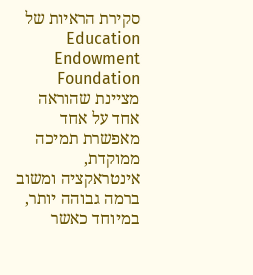סקירת הראיות של Education Endowment Foundation מציינת שהוראה אחד על אחד מאפשרת תמיכה ממוקדת, אינטראקציה ומשוב ברמה גבוהה יותר, במיוחד כאשר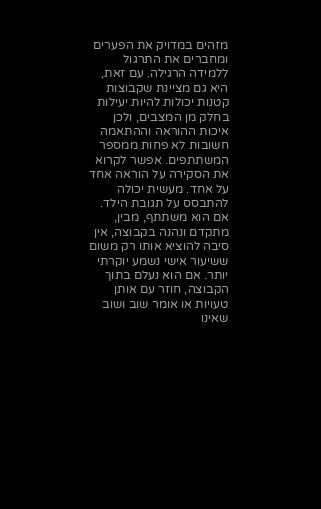מזהים במדויק את הפערים ומחברים את התרגול ללמידה הרגילה. עם זאת, היא גם מציינת שקבוצות קטנות יכולות להיות יעילות בחלק מן המצבים, ולכן איכות ההוראה וההתאמה חשובות לא פחות ממספר המשתתפים. אפשר לקרוא את הסקירה על הוראה אחד על אחד. מעשית יכולה להתבסס על תגובת הילד. אם הוא משתתף, מבין, מתקדם ונהנה בקבוצה, אין סיבה להוציא אותו רק משום ששיעור אישי נשמע יוקרתי יותר. אם הוא נעלם בתוך הקבוצה, חוזר עם אותן טעויות או אומר שוב ושוב שאינו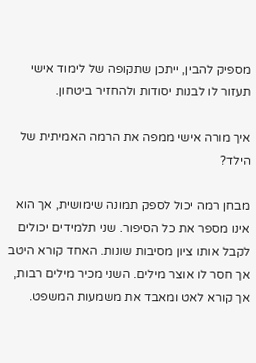מספיק להבין, ייתכן שתקופה של לימוד אישי תעזור לו לבנות יסודות ולהחזיר ביטחון.

איך מורה אישי ממפה את הרמה האמיתית של הילד?

מבחן רמה יכול לספק תמונה שימושית, אך הוא אינו מספר את כל הסיפור. שני תלמידים יכולים לקבל אותו ציון מסיבות שונות. האחד קורא היטב אך חסר לו אוצר מילים. השני מכיר מילים רבות, אך קורא לאט ומאבד את משמעות המשפט.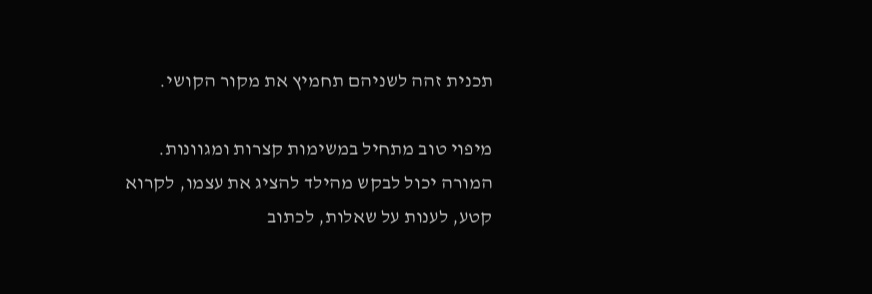תכנית זהה לשניהם תחמיץ את מקור הקושי.

מיפוי טוב מתחיל במשימות קצרות ומגוונות. המורה יכול לבקש מהילד להציג את עצמו, לקרוא קטע, לענות על שאלות, לכתוב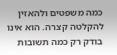כמה משפטים ולהאזין להקלטה קצרה. הוא אינו בודק רק כמה תשובות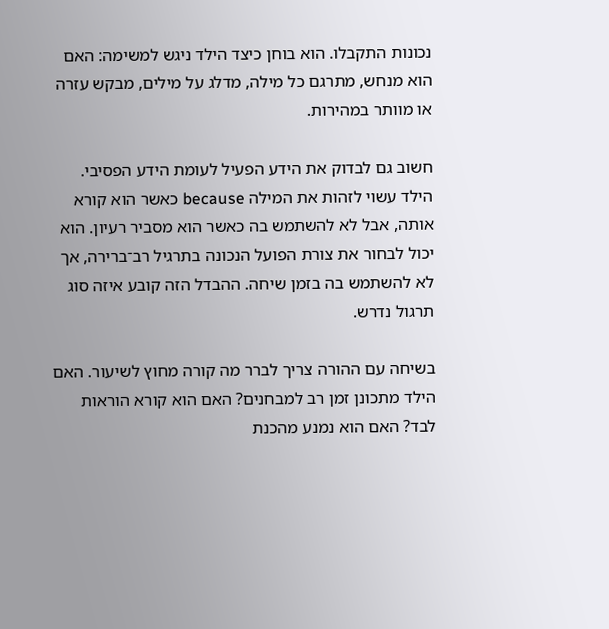נכונות התקבלו. הוא בוחן כיצד הילד ניגש למשימה: האם הוא מנחש, מתרגם כל מילה, מדלג על מילים, מבקש עזרה או מוותר במהירות.

חשוב גם לבדוק את הידע הפעיל לעומת הידע הפסיבי. הילד עשוי לזהות את המילה because כאשר הוא קורא אותה, אבל לא להשתמש בה כאשר הוא מסביר רעיון. הוא יכול לבחור את צורת הפועל הנכונה בתרגיל רב־ברירה, אך לא להשתמש בה בזמן שיחה. ההבדל הזה קובע איזה סוג תרגול נדרש.

בשיחה עם ההורה צריך לברר מה קורה מחוץ לשיעור. האם הילד מתכונן זמן רב למבחנים? האם הוא קורא הוראות לבד? האם הוא נמנע מהכנת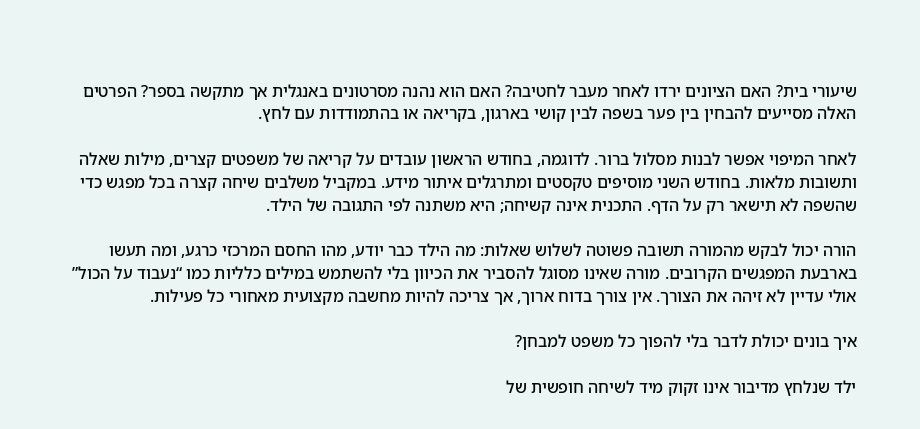שיעורי בית? האם הציונים ירדו לאחר מעבר לחטיבה? האם הוא נהנה מסרטונים באנגלית אך מתקשה בספר? הפרטים האלה מסייעים להבחין בין פער בשפה לבין קושי בארגון, בקריאה או בהתמודדות עם לחץ.

לאחר המיפוי אפשר לבנות מסלול ברור. לדוגמה, בחודש הראשון עובדים על קריאה של משפטים קצרים, מילות שאלה ותשובות מלאות. בחודש השני מוסיפים טקסטים ומתרגלים איתור מידע. במקביל משלבים שיחה קצרה בכל מפגש כדי שהשפה לא תישאר רק על הדף. התכנית אינה קשיחה; היא משתנה לפי התגובה של הילד.

הורה יכול לבקש מהמורה תשובה פשוטה לשלוש שאלות: מה הילד כבר יודע, מהו החסם המרכזי כרגע, ומה תעשו בארבעת המפגשים הקרובים. מורה שאינו מסוגל להסביר את הכיוון בלי להשתמש במילים כלליות כמו “נעבוד על הכול” אולי עדיין לא זיהה את הצורך. אין צורך בדוח ארוך, אך צריכה להיות מחשבה מקצועית מאחורי כל פעילות.

איך בונים יכולת לדבר בלי להפוך כל משפט למבחן?

ילד שנלחץ מדיבור אינו זקוק מיד לשיחה חופשית של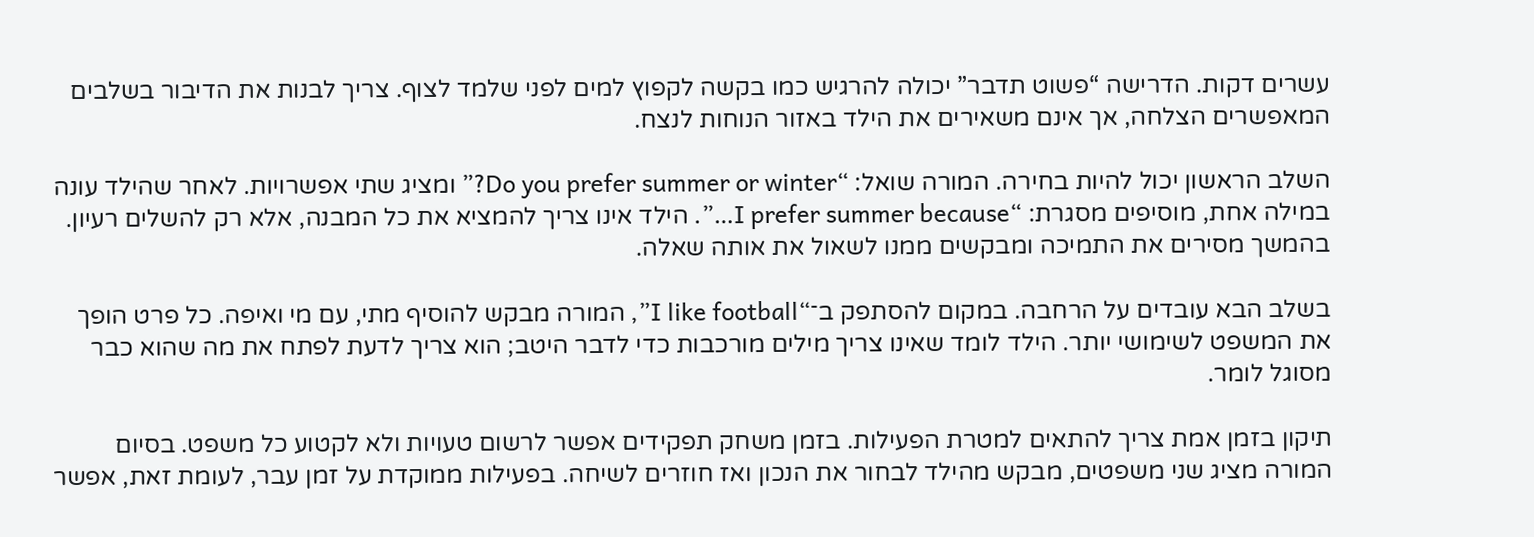עשרים דקות. הדרישה “פשוט תדבר” יכולה להרגיש כמו בקשה לקפוץ למים לפני שלמד לצוף. צריך לבנות את הדיבור בשלבים המאפשרים הצלחה, אך אינם משאירים את הילד באזור הנוחות לנצח.

השלב הראשון יכול להיות בחירה. המורה שואל: “Do you prefer summer or winter?” ומציג שתי אפשרויות. לאחר שהילד עונה במילה אחת, מוסיפים מסגרת: “I prefer summer because…”. הילד אינו צריך להמציא את כל המבנה, אלא רק להשלים רעיון. בהמשך מסירים את התמיכה ומבקשים ממנו לשאול את אותה שאלה.

בשלב הבא עובדים על הרחבה. במקום להסתפק ב־“I like football”, המורה מבקש להוסיף מתי, עם מי ואיפה. כל פרט הופך את המשפט לשימושי יותר. הילד לומד שאינו צריך מילים מורכבות כדי לדבר היטב; הוא צריך לדעת לפתח את מה שהוא כבר מסוגל לומר.

תיקון בזמן אמת צריך להתאים למטרת הפעילות. בזמן משחק תפקידים אפשר לרשום טעויות ולא לקטוע כל משפט. בסיום המורה מציג שני משפטים, מבקש מהילד לבחור את הנכון ואז חוזרים לשיחה. בפעילות ממוקדת על זמן עבר, לעומת זאת, אפשר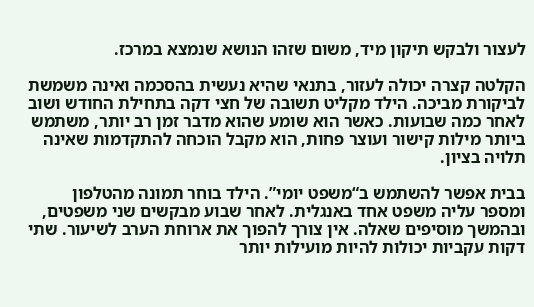לעצור ולבקש תיקון מיד, משום שזהו הנושא שנמצא במרכז.

הקלטה קצרה יכולה לעזור, בתנאי שהיא נעשית בהסכמה ואינה משמשת לביקורת מביכה. הילד מקליט תשובה של חצי דקה בתחילת החודש ושוב לאחר כמה שבועות. כאשר הוא שומע שהוא מדבר זמן רב יותר, משתמש ביותר מילות קישור ועוצר פחות, הוא מקבל הוכחה להתקדמות שאינה תלויה בציון.

בבית אפשר להשתמש ב“משפט יומי”. הילד בוחר תמונה מהטלפון ומספר עליה משפט אחד באנגלית. לאחר שבוע מבקשים שני משפטים, ובהמשך מוסיפים שאלה. אין צורך להפוך את ארוחת הערב לשיעור. שתי דקות עקביות יכולות להיות מועילות יותר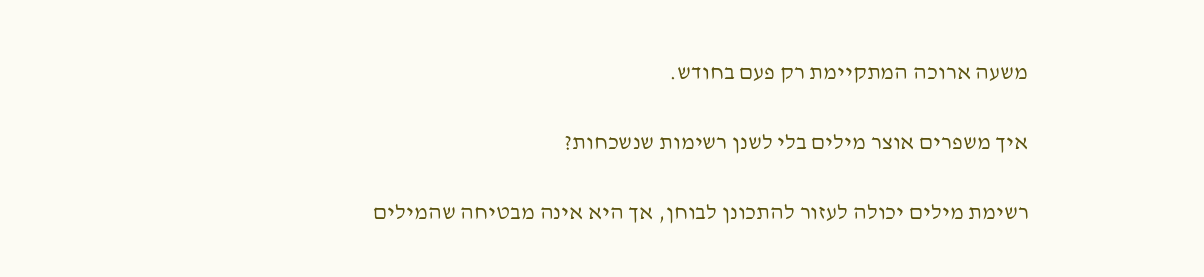משעה ארוכה המתקיימת רק פעם בחודש.

איך משפרים אוצר מילים בלי לשנן רשימות שנשכחות?

רשימת מילים יכולה לעזור להתכונן לבוחן, אך היא אינה מבטיחה שהמילים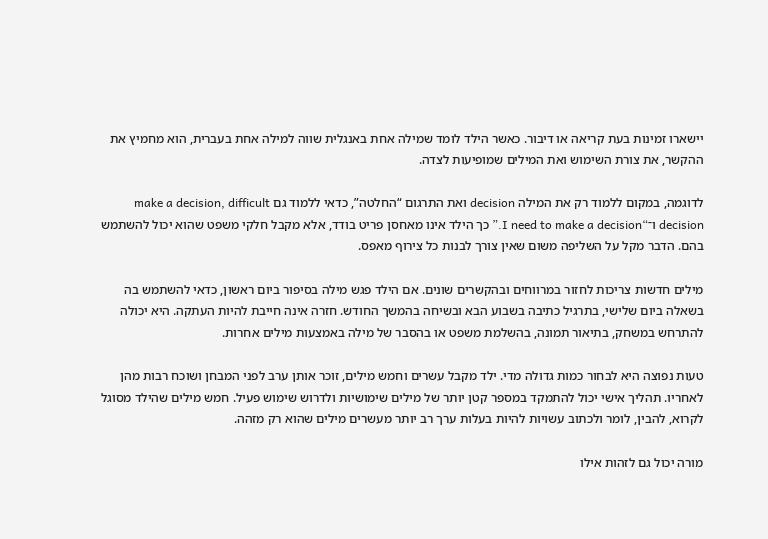יישארו זמינות בעת קריאה או דיבור. כאשר הילד לומד שמילה אחת באנגלית שווה למילה אחת בעברית, הוא מחמיץ את ההקשר, את צורת השימוש ואת המילים שמופיעות לצדה.

לדוגמה, במקום ללמוד רק את המילה decision ואת התרגום “החלטה”, כדאי ללמוד גם make a decision, difficult decision ו־“I need to make a decision.” כך הילד אינו מאחסן פריט בודד, אלא מקבל חלקי משפט שהוא יכול להשתמש בהם. הדבר מקל על השליפה משום שאין צורך לבנות כל צירוף מאפס.

מילים חדשות צריכות לחזור במרווחים ובהקשרים שונים. אם הילד פגש מילה בסיפור ביום ראשון, כדאי להשתמש בה בשאלה ביום שלישי, בתרגיל כתיבה בשבוע הבא ובשיחה בהמשך החודש. חזרה אינה חייבת להיות העתקה. היא יכולה להתרחש במשחק, בתיאור תמונה, בהשלמת משפט או בהסבר של מילה באמצעות מילים אחרות.

טעות נפוצה היא לבחור כמות גדולה מדי. ילד מקבל עשרים וחמש מילים, זוכר אותן ערב לפני המבחן ושוכח רבות מהן לאחריו. תהליך אישי יכול להתמקד במספר קטן יותר של מילים שימושיות ולדרוש שימוש פעיל. חמש מילים שהילד מסוגל לקרוא, להבין, לומר ולכתוב עשויות להיות בעלות ערך רב יותר מעשרים מילים שהוא רק מזהה.

מורה יכול גם לזהות אילו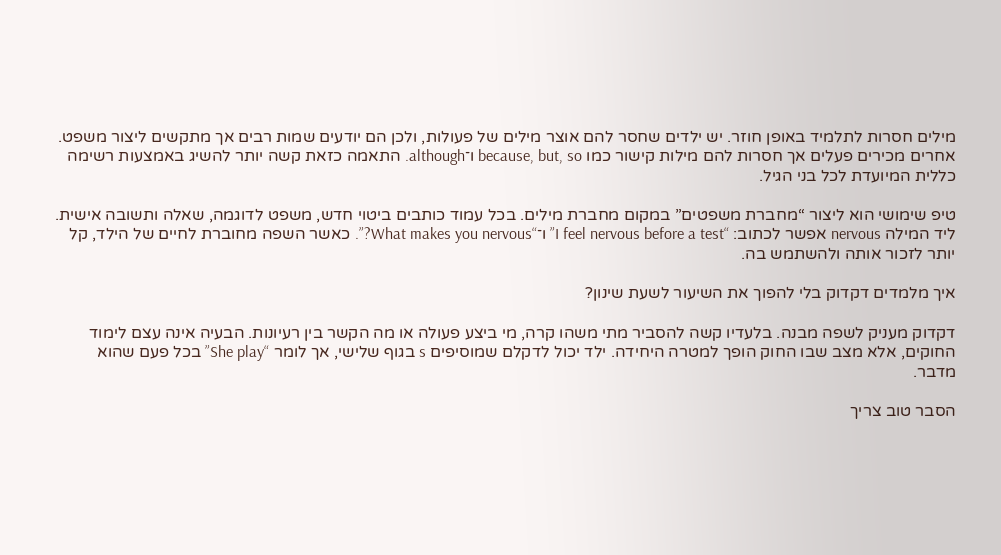מילים חסרות לתלמיד באופן חוזר. יש ילדים שחסר להם אוצר מילים של פעולות, ולכן הם יודעים שמות רבים אך מתקשים ליצור משפט. אחרים מכירים פעלים אך חסרות להם מילות קישור כמו because, but, so ו־although. התאמה כזאת קשה יותר להשיג באמצעות רשימה כללית המיועדת לכל בני הגיל.

טיפ שימושי הוא ליצור “מחברת משפטים” במקום מחברת מילים. בכל עמוד כותבים ביטוי חדש, משפט לדוגמה, שאלה ותשובה אישית. ליד המילה nervous אפשר לכתוב: “I feel nervous before a test” ו־“What makes you nervous?”. כאשר השפה מחוברת לחיים של הילד, קל יותר לזכור אותה ולהשתמש בה.

איך מלמדים דקדוק בלי להפוך את השיעור לשעת שינון?

דקדוק מעניק לשפה מבנה. בלעדיו קשה להסביר מתי משהו קרה, מי ביצע פעולה או מה הקשר בין רעיונות. הבעיה אינה עצם לימוד החוקים, אלא מצב שבו החוק הופך למטרה היחידה. ילד יכול לדקלם שמוסיפים s בגוף שלישי, אך לומר “She play” בכל פעם שהוא מדבר.

הסבר טוב צריך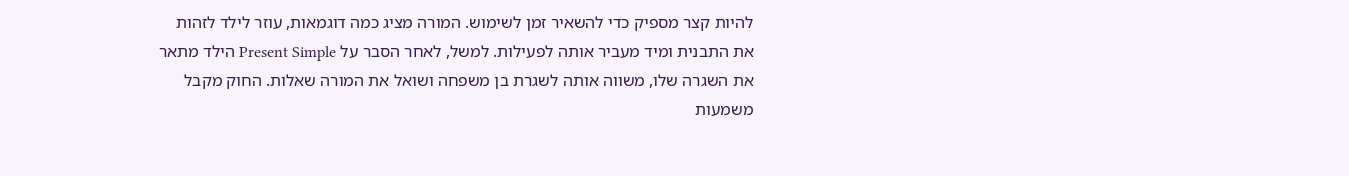להיות קצר מספיק כדי להשאיר זמן לשימוש. המורה מציג כמה דוגמאות, עוזר לילד לזהות את התבנית ומיד מעביר אותה לפעילות. למשל, לאחר הסבר על Present Simple הילד מתאר את השגרה שלו, משווה אותה לשגרת בן משפחה ושואל את המורה שאלות. החוק מקבל משמעות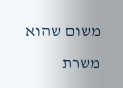משום שהוא משרת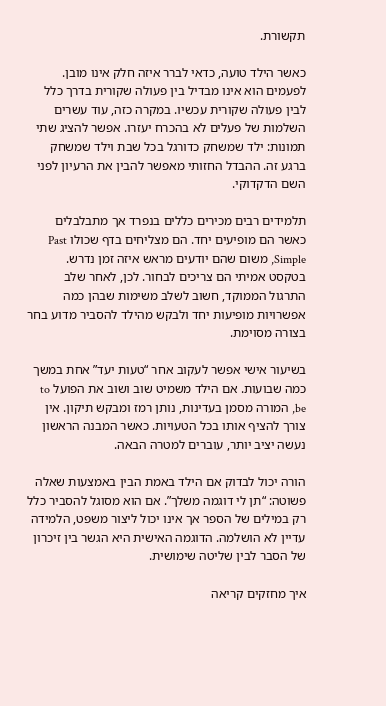תקשורת.

כאשר הילד טועה, כדאי לברר איזה חלק אינו מובן. לפעמים הוא אינו מבדיל בין פעולה שקורית בדרך כלל לבין פעולה שקורית עכשיו. במקרה כזה, עוד עשרים השלמות של פעלים לא בהכרח יעזרו. אפשר להציג שתי תמונות: ילד שמשחק כדורגל בכל שבת וילד שמשחק ברגע זה. ההבדל החזותי מאפשר להבין את הרעיון לפני השם הדקדוקי.

תלמידים רבים מכירים כללים בנפרד אך מתבלבלים כאשר הם מופיעים יחד. הם מצליחים בדף שכולו Past Simple, משום שהם יודעים מראש איזה זמן נדרש. בטקסט אמיתי הם צריכים לבחור. לכן, לאחר שלב התרגול הממוקד, חשוב לשלב משימות שבהן כמה אפשרויות מופיעות יחד ולבקש מהילד להסביר מדוע בחר בצורה מסוימת.

בשיעור אישי אפשר לעקוב אחר “טעות יעד” אחת במשך כמה שבועות. אם הילד משמיט שוב ושוב את הפועל to be, המורה מסמן בעדינות, נותן רמז ומבקש תיקון. אין צורך להציף אותו בכל הטעויות. כאשר המבנה הראשון נעשה יציב יותר, עוברים למטרה הבאה.

הורה יכול לבדוק אם הילד באמת הבין באמצעות שאלה פשוטה: “תן לי דוגמה משלך”. אם הוא מסוגל להסביר כלל רק במילים של הספר אך אינו יכול ליצור משפט, הלמידה עדיין לא הושלמה. הדוגמה האישית היא הגשר בין זיכרון של הסבר לבין שליטה שימושית.

איך מחזקים קריאה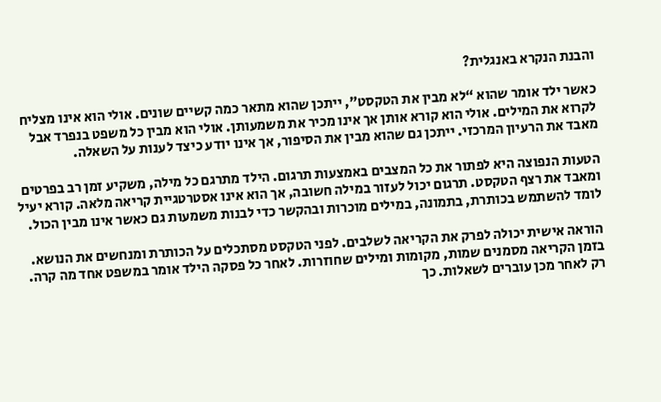והבנת הנקרא באנגלית?

כאשר ילד אומר שהוא “לא מבין את הטקסט”, ייתכן שהוא מתאר כמה קשיים שונים. אולי הוא אינו מצליח לקרוא את המילים. אולי הוא קורא אותן אך אינו מכיר את משמעותן. אולי הוא מבין כל משפט בנפרד אבל מאבד את הרעיון המרכזי. ייתכן גם שהוא מבין את הסיפור, אך אינו יודע כיצד לענות על השאלה.

הטעות הנפוצה היא לפתור את כל המצבים באמצעות תרגום. הילד מתרגם כל מילה, משקיע זמן רב בפרטים ומאבד את רצף הטקסט. תרגום יכול לעזור במילה חשובה, אך הוא אינו אסטרטגיית קריאה מלאה. קורא יעיל לומד להשתמש בכותרת, בתמונה, במילים מוכרות ובהקשר כדי לבנות משמעות גם כאשר אינו מבין הכול.

הוראה אישית יכולה לפרק את הקריאה לשלבים. לפני הטקסט מסתכלים על הכותרת ומנחשים את הנושא. בזמן הקריאה מסמנים שמות, מקומות ומילים שחוזרות. לאחר כל פסקה הילד אומר במשפט אחד מה קרה. רק לאחר מכן עוברים לשאלות. כך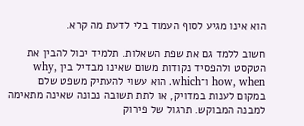הוא אינו מגיע לסוף העמוד בלי לדעת מה קרא.

חשוב ללמד גם את שפת השאלות. תלמיד יכול להבין את הטקסט ולהפסיד נקודות משום שאינו מבדיל בין why, how, when ו־which. הוא עשוי להעתיק משפט שלם במקום לענות במדויק, או לתת תשובה נכונה שאינה מתאימה למבנה המבוקש. תרגול של פירוק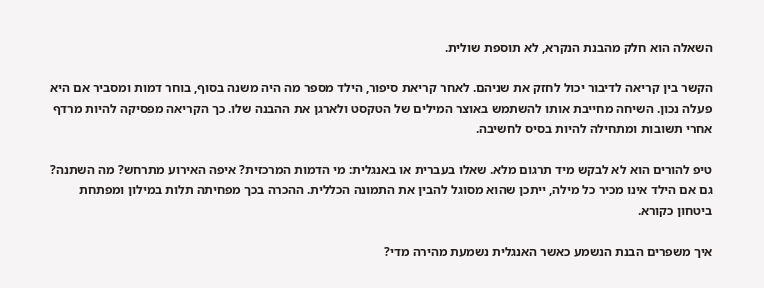השאלה הוא חלק מהבנת הנקרא, לא תוספת שולית.

הקשר בין קריאה לדיבור יכול לחזק את שניהם. לאחר קריאת סיפור, הילד מספר מה היה משנה בסוף, בוחר דמות ומסביר אם היא פעלה נכון. השיחה מחייבת אותו להשתמש באוצר המילים של הטקסט ולארגן את ההבנה שלו. כך הקריאה מפסיקה להיות מרדף אחרי תשובות ומתחילה להיות בסיס לחשיבה.

טיפ להורים הוא לא לבקש מיד תרגום מלא. שאלו בעברית או באנגלית: מי הדמות המרכזית? איפה האירוע מתרחש? מה השתנה? גם אם הילד אינו מכיר כל מילה, ייתכן שהוא מסוגל להבין את התמונה הכללית. ההכרה בכך מפחיתה תלות במילון ומפתחת ביטחון כקורא.

איך משפרים הבנת הנשמע כאשר האנגלית נשמעת מהירה מדי?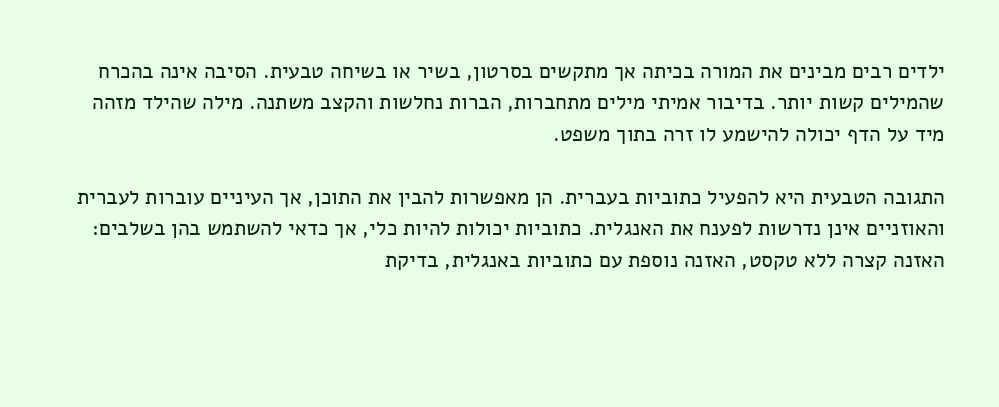ילדים רבים מבינים את המורה בכיתה אך מתקשים בסרטון, בשיר או בשיחה טבעית. הסיבה אינה בהכרח שהמילים קשות יותר. בדיבור אמיתי מילים מתחברות, הברות נחלשות והקצב משתנה. מילה שהילד מזהה מיד על הדף יכולה להישמע לו זרה בתוך משפט.

התגובה הטבעית היא להפעיל כתוביות בעברית. הן מאפשרות להבין את התוכן, אך העיניים עוברות לעברית והאוזניים אינן נדרשות לפענח את האנגלית. כתוביות יכולות להיות כלי, אך כדאי להשתמש בהן בשלבים: האזנה קצרה ללא טקסט, האזנה נוספת עם כתוביות באנגלית, בדיקת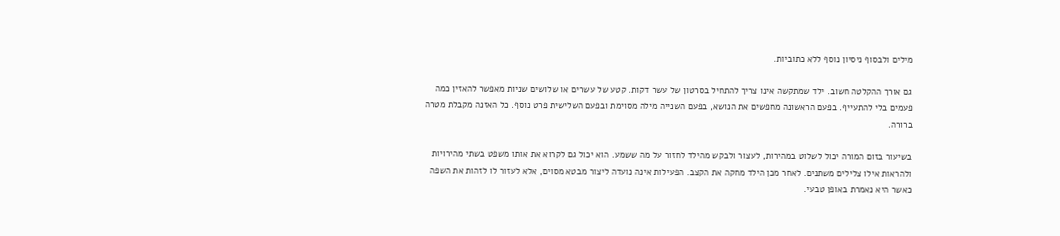מילים ולבסוף ניסיון נוסף ללא כתוביות.

גם אורך ההקלטה חשוב. ילד שמתקשה אינו צריך להתחיל בסרטון של עשר דקות. קטע של עשרים או שלושים שניות מאפשר להאזין כמה פעמים בלי להתעייף. בפעם הראשונה מחפשים את הנושא, בפעם השנייה מילה מסוימת ובפעם השלישית פרט נוסף. כל האזנה מקבלת מטרה ברורה.

בשיעור בזום המורה יכול לשלוט במהירות, לעצור ולבקש מהילד לחזור על מה ששמע. הוא יכול גם לקרוא את אותו משפט בשתי מהירויות ולהראות אילו צלילים משתנים. לאחר מכן הילד מחקה את הקצב. הפעילות אינה נועדה ליצור מבטא מסוים, אלא לעזור לו לזהות את השפה כאשר היא נאמרת באופן טבעי.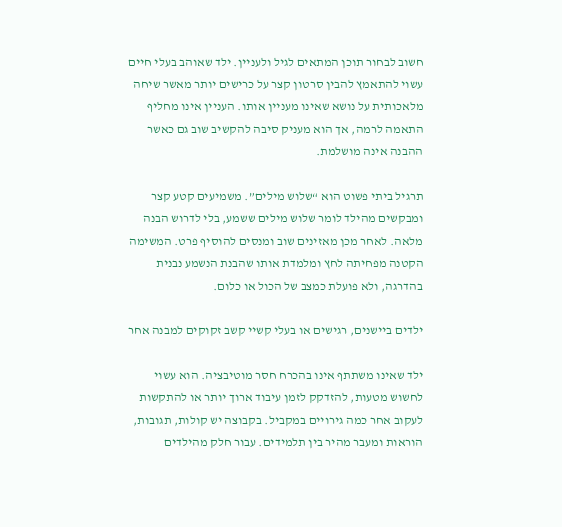חשוב לבחור תוכן המתאים לגיל ולעניין. ילד שאוהב בעלי חיים עשוי להתאמץ להבין סרטון קצר על כרישים יותר מאשר שיחה מלאכותית על נושא שאינו מעניין אותו. העניין אינו מחליף התאמה לרמה, אך הוא מעניק סיבה להקשיב שוב גם כאשר ההבנה אינה מושלמת.

תרגיל ביתי פשוט הוא “שלוש מילים”. משמיעים קטע קצר ומבקשים מהילד לומר שלוש מילים ששמע, בלי לדרוש הבנה מלאה. לאחר מכן מאזינים שוב ומנסים להוסיף פרט. המשימה הקטנה מפחיתה לחץ ומלמדת אותו שהבנת הנשמע נבנית בהדרגה, ולא פועלת כמצב של הכול או כלום.

ילדים ביישנים, רגישים או בעלי קשיי קשב זקוקים למבנה אחר

ילד שאינו משתתף אינו בהכרח חסר מוטיבציה. הוא עשוי לחשוש מטעות, להזדקק לזמן עיבוד ארוך יותר או להתקשות לעקוב אחר כמה גירויים במקביל. בקבוצה יש קולות, תגובות, הוראות ומעבר מהיר בין תלמידים. עבור חלק מהילדים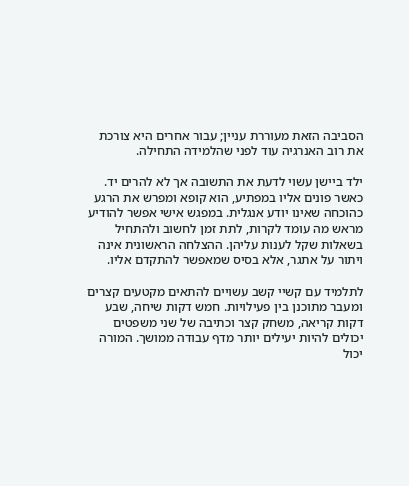הסביבה הזאת מעוררת עניין; עבור אחרים היא צורכת את רוב האנרגיה עוד לפני שהלמידה התחילה.

ילד ביישן עשוי לדעת את התשובה אך לא להרים יד. כאשר פונים אליו במפתיע, הוא קופא ומפרש את הרגע כהוכחה שאינו יודע אנגלית. במפגש אישי אפשר להודיע מראש מה עומד לקרות, לתת זמן לחשוב ולהתחיל בשאלות שקל לענות עליהן. ההצלחה הראשונית אינה ויתור על אתגר, אלא בסיס שמאפשר להתקדם אליו.

לתלמיד עם קשיי קשב עשויים להתאים מקטעים קצרים ומעבר מתוכנן בין פעילויות. חמש דקות שיחה, שבע דקות קריאה, משחק קצר וכתיבה של שני משפטים יכולים להיות יעילים יותר מדף עבודה ממושך. המורה יכול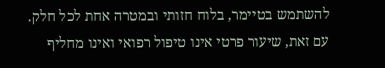להשתמש בטיימר, בלוח חזותי ובמטרה אחת לכל חלק. עם זאת, שיעור פרטי אינו טיפול רפואי ואינו מחליף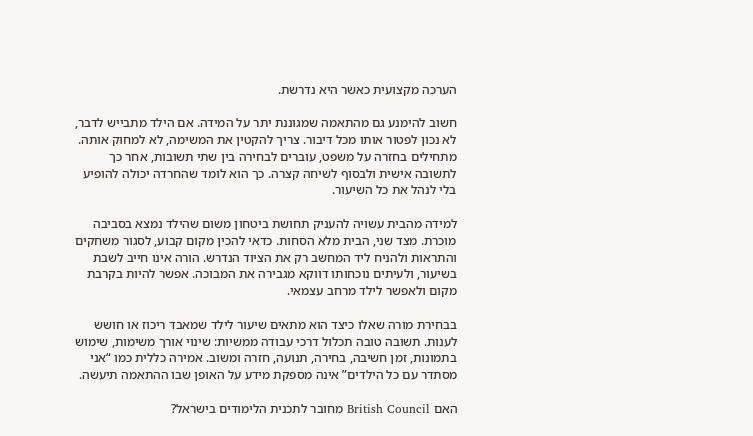הערכה מקצועית כאשר היא נדרשת.

חשוב להימנע גם מהתאמה שמגוננת יתר על המידה. אם הילד מתבייש לדבר, לא נכון לפטור אותו מכל דיבור. צריך להקטין את המשימה, לא למחוק אותה. מתחילים בחזרה על משפט, עוברים לבחירה בין שתי תשובות, אחר כך לתשובה אישית ולבסוף לשיחה קצרה. כך הוא לומד שהחרדה יכולה להופיע בלי לנהל את כל השיעור.

למידה מהבית עשויה להעניק תחושת ביטחון משום שהילד נמצא בסביבה מוכרת. מצד שני, הבית מלא הסחות. כדאי להכין מקום קבוע, לסגור משחקים והתראות ולהניח ליד המחשב רק את הציוד הנדרש. הורה אינו חייב לשבת בשיעור, ולעיתים נוכחותו דווקא מגבירה את המבוכה. אפשר להיות בקרבת מקום ולאפשר לילד מרחב עצמאי.

בבחירת מורה שאלו כיצד הוא מתאים שיעור לילד שמאבד ריכוז או חושש לענות. תשובה טובה תכלול דרכי עבודה ממשיות: שינוי אורך משימות, שימוש בתמונות, זמן חשיבה, בחירה, תנועה, חזרה ומשוב. אמירה כללית כמו “אני מסתדר עם כל הילדים” אינה מספקת מידע על האופן שבו ההתאמה תיעשה.

האם British Council מחובר לתכנית הלימודים בישראל?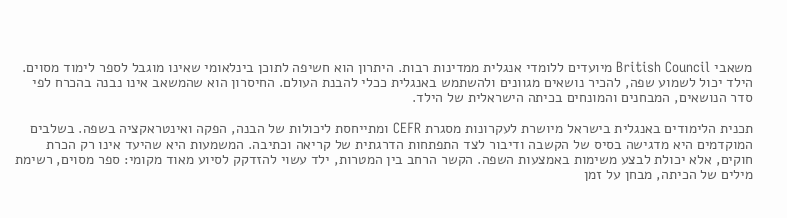משאבי British Council מיועדים ללומדי אנגלית ממדינות רבות. היתרון הוא חשיפה לתוכן בינלאומי שאינו מוגבל לספר לימוד מסוים. הילד יכול לשמוע שפה, להכיר נושאים מגוונים ולהשתמש באנגלית ככלי להבנת העולם. החיסרון הוא שהמשאב אינו נבנה בהכרח לפי סדר הנושאים, המבחנים והמונחים בכיתה הישראלית של הילד.

תכנית הלימודים באנגלית בישראל מיושרת לעקרונות מסגרת CEFR ומתייחסת ליכולות של הבנה, הפקה ואינטראקציה בשפה. בשלבים המוקדמים היא מדגישה בסיס של הקשבה ודיבור לצד התפתחות הדרגתית של קריאה וכתיבה. המשמעות היא שהיעד אינו רק הכרת חוקים, אלא יכולת לבצע משימות באמצעות השפה. הקשר הרחב בין המטרות, ילד עשוי להזדקק לסיוע מאוד מקומי: ספר מסוים, רשימת מילים של הכיתה, מבחן על זמן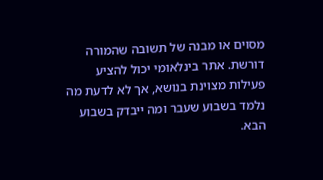מסוים או מבנה של תשובה שהמורה דורשת. אתר בינלאומי יכול להציע פעילות מצוינת בנושא, אך לא לדעת מה נלמד בשבוע שעבר ומה ייבדק בשבוע הבא.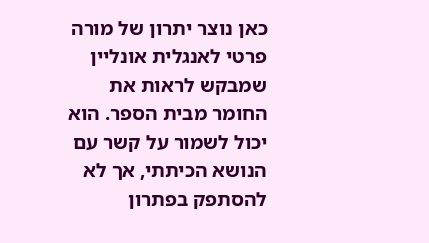כאן נוצר יתרון של מורה פרטי לאנגלית אונליין שמבקש לראות את החומר מבית הספר. הוא יכול לשמור על קשר עם הנושא הכיתתי, אך לא להסתפק בפתרון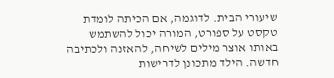שיעורי הבית. לדוגמה, אם הכיתה לומדת טקסט על ספורט, המורה יכול להשתמש באותו אוצר מילים לשיחה, להאזנה ולכתיבה חדשה. הילד מתכונן לדרישות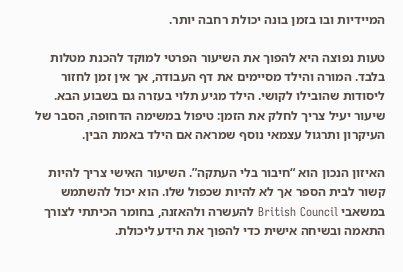המיידיות ובו בזמן בונה יכולת רחבה יותר.

טעות נפוצה היא להפוך את השיעור הפרטי למוקד להכנת מטלות בלבד. המורה והילד מסיימים את דף העבודה, אך אין זמן לחזור ליסודות שהובילו לקושי. הילד מגיע תלוי בעזרה גם בשבוע הבא. שיעור יעיל צריך לחלק את הזמן: טיפול במשימה הדחופה, הסבר של העיקרון ותרגול עצמאי נוסף שמראה אם הילד באמת הבין.

האיזון הנכון הוא “חיבור בלי העתקה”. השיעור האישי צריך להיות קשור לבית הספר אך לא להיות שכפול שלו. הוא יכול להשתמש במשאבי British Council להעשרה ולהאזנה, בחומר הכיתתי לצורך התאמה ובשיחה אישית כדי להפוך את הידע ליכולת.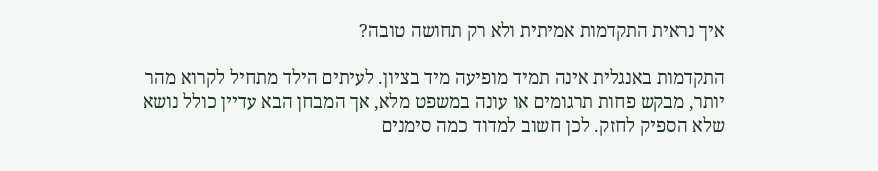איך נראית התקדמות אמיתית ולא רק תחושה טובה?

התקדמות באנגלית אינה תמיד מופיעה מיד בציון. לעיתים הילד מתחיל לקרוא מהר יותר, מבקש פחות תרגומים או עונה במשפט מלא, אך המבחן הבא עדיין כולל נושא שלא הספיק לחזק. לכן חשוב למדוד כמה סימנים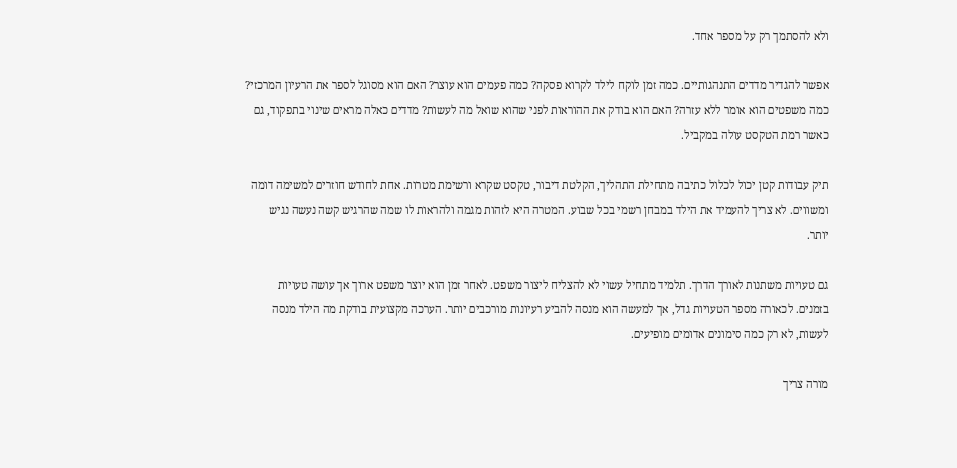ולא להסתמך רק על מספר אחד.

אפשר להגדיר מדדים התנהגותיים. כמה זמן לוקח לילד לקרוא פסקה? כמה פעמים הוא עוצר? האם הוא מסוגל לספר את הרעיון המרכזי? כמה משפטים הוא אומר ללא עזרה? האם הוא בודק את ההוראות לפני שהוא שואל מה לעשות? מדדים כאלה מראים שינוי בתפקוד, גם כאשר רמת הטקסט עולה במקביל.

תיק עבודות קטן יכול לכלול כתיבה מתחילת התהליך, הקלטת דיבור, טקסט שקרא ורשימת מטרות. אחת לחודש חוזרים למשימה דומה ומשווים. לא צריך להעמיד את הילד במבחן רשמי בכל שבוע. המטרה היא לזהות מגמה ולהראות לו שמה שהרגיש קשה נעשה נגיש יותר.

גם טעויות משתנות לאורך הדרך. תלמיד מתחיל עשוי לא להצליח ליצור משפט. לאחר זמן הוא יוצר משפט ארוך אך עושה טעויות בזמנים. לכאורה מספר הטעויות גדל, אך למעשה הוא מנסה להביע רעיונות מורכבים יותר. הערכה מקצועית בודקת מה הילד מנסה לעשות, לא רק כמה סימונים אדומים מופיעים.

מורה צריך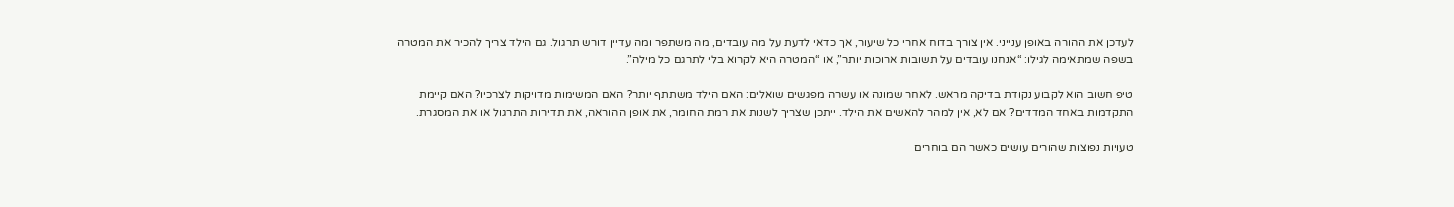לעדכן את ההורה באופן ענייני. אין צורך בדוח אחרי כל שיעור, אך כדאי לדעת על מה עובדים, מה משתפר ומה עדיין דורש תרגול. גם הילד צריך להכיר את המטרה בשפה שמתאימה לגילו: “אנחנו עובדים על תשובות ארוכות יותר”, או “המטרה היא לקרוא בלי לתרגם כל מילה”.

טיפ חשוב הוא לקבוע נקודת בדיקה מראש. לאחר שמונה או עשרה מפגשים שואלים: האם הילד משתתף יותר? האם המשימות מדויקות לצרכיו? האם קיימת התקדמות באחד המדדים? אם לא, אין למהר להאשים את הילד. ייתכן שצריך לשנות את רמת החומר, את אופן ההוראה, את תדירות התרגול או את המסגרת.

טעויות נפוצות שהורים עושים כאשר הם בוחרים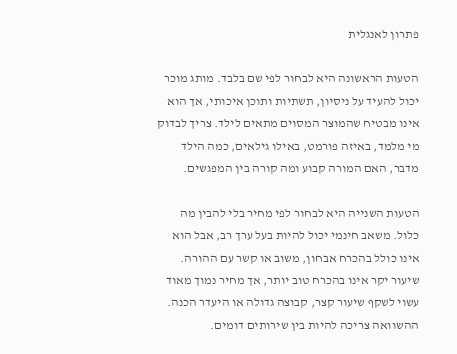פתרון לאנגלית

הטעות הראשונה היא לבחור לפי שם בלבד. מותג מוכר יכול להעיד על ניסיון, תשתיות ותוכן איכותי, אך הוא אינו מבטיח שהמוצר המסוים מתאים לילד. צריך לבדוק מי מלמד, באיזה פורמט, באילו גילאים, כמה הילד מדבר, האם המורה קבוע ומה קורה בין המפגשים.

הטעות השנייה היא לבחור לפי מחיר בלי להבין מה כלול. משאב חינמי יכול להיות בעל ערך רב, אבל הוא אינו כולל בהכרח אבחון, משוב או קשר עם ההורה. שיעור יקר אינו בהכרח טוב יותר, אך מחיר נמוך מאוד עשוי לשקף שיעור קצר, קבוצה גדולה או היעדר הכנה. ההשוואה צריכה להיות בין שירותים דומים.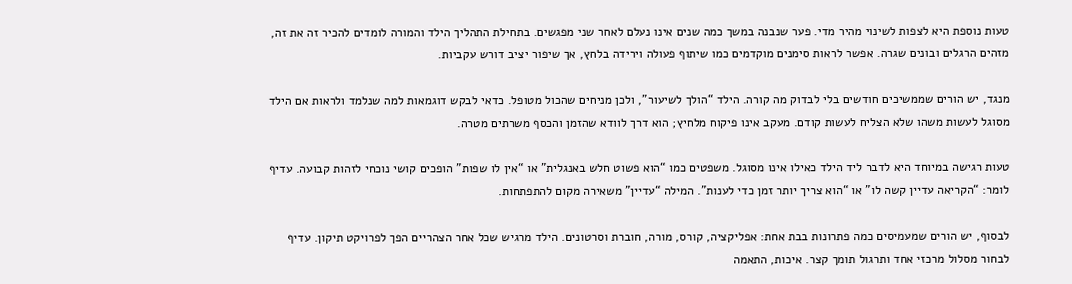טעות נוספת היא לצפות לשינוי מהיר מדי. פער שנבנה במשך כמה שנים אינו נעלם לאחר שני מפגשים. בתחילת התהליך הילד והמורה לומדים להכיר זה את זה, מזהים הרגלים ובונים שגרה. אפשר לראות סימנים מוקדמים כמו שיתוף פעולה וירידה בלחץ, אך שיפור יציב דורש עקביות.

מנגד, יש הורים שממשיכים חודשים בלי לבדוק מה קורה. הילד “הולך לשיעור”, ולכן מניחים שהכול מטופל. כדאי לבקש דוגמאות למה שנלמד ולראות אם הילד מסוגל לעשות משהו שלא הצליח לעשות קודם. מעקב אינו פיקוח מלחיץ; הוא דרך לוודא שהזמן והכסף משרתים מטרה.

טעות רגישה במיוחד היא לדבר ליד הילד כאילו אינו מסוגל. משפטים כמו “הוא פשוט חלש באנגלית” או “אין לו שפות” הופכים קושי נוכחי לזהות קבועה. עדיף לומר: “הקריאה עדיין קשה לו” או “הוא צריך יותר זמן כדי לענות”. המילה “עדיין” משאירה מקום להתפתחות.

לבסוף, יש הורים שמעמיסים כמה פתרונות בבת אחת: אפליקציה, קורס, מורה, חוברת וסרטונים. הילד מרגיש שכל אחר הצהריים הפך לפרויקט תיקון. עדיף לבחור מסלול מרכזי אחד ותרגול תומך קצר. איכות, התאמה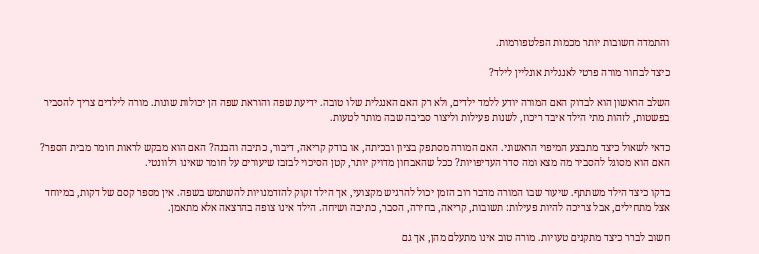והתמדה חשובות יותר מכמות הפלטפורמות.

כיצד לבחור מורה פרטי לאנגלית אונליין לילד?

השלב הראשון הוא לבדוק האם המורה יודע ללמד ילדים, ולא רק האם האנגלית שלו טובה. ידיעת שפה והוראת שפה הן יכולות שונות. מורה לילדים צריך להסביר בפשטות, לזהות מתי הילד איבד ריכוז, לשנות פעילות וליצור סביבה שבה מותר לטעות.

כדאי לשאול כיצד מתבצע המיפוי הראשוני. האם המורה מסתפק בציון ובכיתה, או בודק קריאה, דיבור, כתיבה והבנה? האם הוא מבקש לראות חומר מבית הספר? האם הוא מסוגל להסביר מה מצא ומה סדר העדיפויות? ככל שהאבחון מדויק יותר, קטן הסיכוי לבזבז שיעורים על חומר שאינו רלוונטי.

בדקו כיצד הילד משתתף. שיעור שבו המורה מדבר רוב הזמן יכול להרגיש מקצועי, אך הילד זקוק להזדמנויות להשתמש בשפה. אין מספר קסם של דקות, במיוחד אצל מתחילים, אבל צריכה להיות פעילות: תשובות, קריאה, בחירה, הסבר, כתיבה ושיחה. הילד אינו צופה בהרצאה אלא מתאמן.

חשוב לברר כיצד מתקנים טעויות. מורה טוב אינו מתעלם מהן, אך גם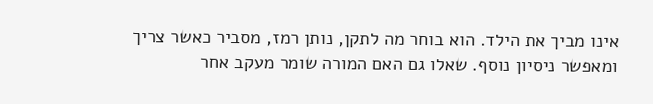אינו מביך את הילד. הוא בוחר מה לתקן, נותן רמז, מסביר כאשר צריך ומאפשר ניסיון נוסף. שאלו גם האם המורה שומר מעקב אחר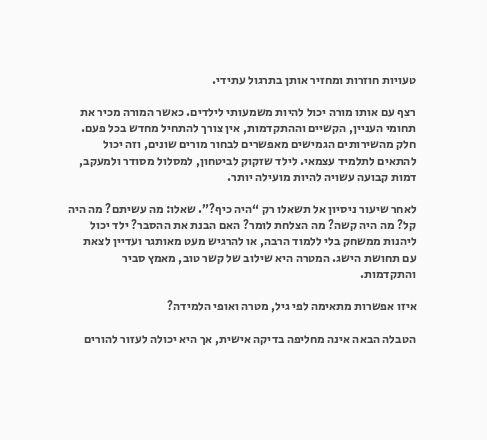טעויות חוזרות ומחזיר אותן בתרגול עתידי.

רצף עם אותו מורה יכול להיות משמעותי לילדים. כאשר המורה מכיר את תחומי העניין, הקשיים וההתקדמות, אין צורך להתחיל מחדש בכל פעם. חלק מהשירותים הגמישים מאפשרים לבחור מורים שונים, וזה יכול להתאים לתלמיד עצמאי. לילד שזקוק לביטחון, למסלול מסודר ולמעקב, דמות קבועה עשויה להיות מועילה יותר.

לאחר שיעור ניסיון אל תשאלו רק “היה כיף?”. שאלו: מה עשיתם? מה היה קל? מה היה קשה? מה הצלחת לומר? האם הבנת את ההסבר? ילד יכול ליהנות ממשחק בלי ללמוד הרבה, או להרגיש מעט מאותגר ועדיין לצאת עם תחושת הישג. המטרה היא שילוב של קשר טוב, מאמץ סביר והתקדמות.

איזו אפשרות מתאימה לפי גיל, מטרה ואופי הלמידה?

הטבלה הבאה אינה מחליפה בדיקה אישית, אך היא יכולה לעזור להורים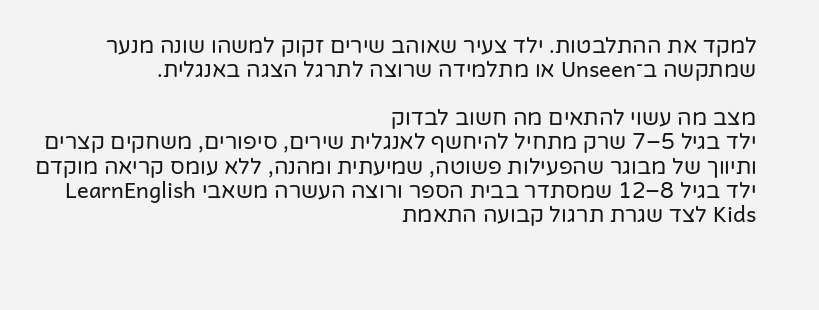למקד את ההתלבטות. ילד צעיר שאוהב שירים זקוק למשהו שונה מנער שמתקשה ב־Unseen או מתלמידה שרוצה לתרגל הצגה באנגלית.

מצב מה עשוי להתאים מה חשוב לבדוק
ילד בגיל 5–7 שרק מתחיל להיחשף לאנגלית שירים, סיפורים, משחקים קצרים ותיווך של מבוגר שהפעילות פשוטה, שמיעתית ומהנה, ללא עומס קריאה מוקדם
ילד בגיל 8–12 שמסתדר בבית הספר ורוצה העשרה משאבי LearnEnglish Kids לצד שגרת תרגול קבועה התאמת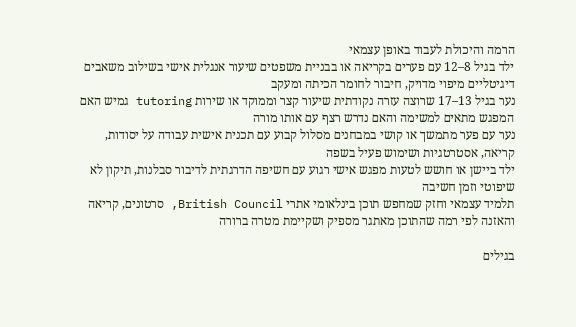הרמה והיכולת לעבוד באופן עצמאי
ילד בגיל 8–12 עם פערים בקריאה או בבניית משפטים שיעור אנגלית אישי בשילוב משאבים דיגיטליים מיפוי מדויק, חיבור לחומר הכיתה ומעקב
נער בגיל 13–17 שרוצה עזרה נקודתית שיעור קצר וממוקד או שירות tutoring גמיש האם המפגש מתאים למשימה והאם נדרש רצף עם אותו מורה
נער עם פער מתמשך או קושי במבחנים מסלול קבוע עם תכנית אישית עבודה על יסודות, קריאה, אסטרטגיות ושימוש פעיל בשפה
ילד ביישן או חושש לטעות מפגש אישי רגוע עם חשיפה הדרגתית לדיבור סבלנות, תיקון לא שיפוטי וזמן חשיבה
תלמיד עצמאי וחזק שמחפש תוכן בינלאומי אתרי British Council, סרטונים, קריאה והאזנה לפי רמה שהתוכן מאתגר מספיק ושקיימת מטרה ברורה

בגילים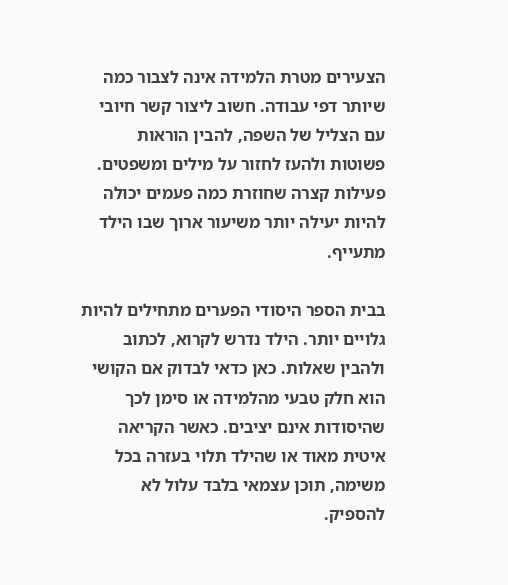הצעירים מטרת הלמידה אינה לצבור כמה שיותר דפי עבודה. חשוב ליצור קשר חיובי עם הצליל של השפה, להבין הוראות פשוטות ולהעז לחזור על מילים ומשפטים. פעילות קצרה שחוזרת כמה פעמים יכולה להיות יעילה יותר משיעור ארוך שבו הילד מתעייף.

בבית הספר היסודי הפערים מתחילים להיות גלויים יותר. הילד נדרש לקרוא, לכתוב ולהבין שאלות. כאן כדאי לבדוק אם הקושי הוא חלק טבעי מהלמידה או סימן לכך שהיסודות אינם יציבים. כאשר הקריאה איטית מאוד או שהילד תלוי בעזרה בכל משימה, תוכן עצמאי בלבד עלול לא להספיק.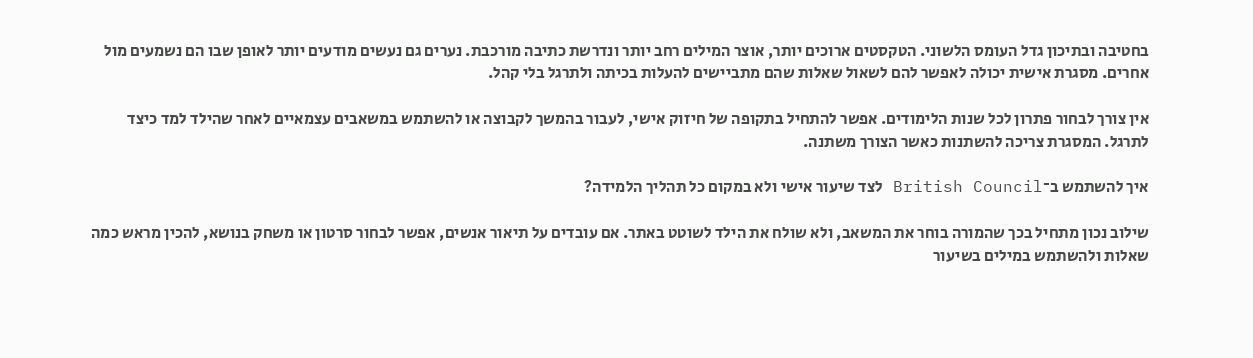בחטיבה ובתיכון גדל העומס הלשוני. הטקסטים ארוכים יותר, אוצר המילים רחב יותר ונדרשת כתיבה מורכבת. נערים גם נעשים מודעים יותר לאופן שבו הם נשמעים מול אחרים. מסגרת אישית יכולה לאפשר להם לשאול שאלות שהם מתביישים להעלות בכיתה ולתרגל בלי קהל.

אין צורך לבחור פתרון לכל שנות הלימודים. אפשר להתחיל בתקופה של חיזוק אישי, לעבור בהמשך לקבוצה או להשתמש במשאבים עצמאיים לאחר שהילד למד כיצד לתרגל. המסגרת צריכה להשתנות כאשר הצורך משתנה.

איך להשתמש ב־British Council לצד שיעור אישי ולא במקום כל תהליך הלמידה?

שילוב נכון מתחיל בכך שהמורה בוחר את המשאב, ולא שולח את הילד לשוטט באתר. אם עובדים על תיאור אנשים, אפשר לבחור סרטון או משחק בנושא, להכין מראש כמה שאלות ולהשתמש במילים בשיעור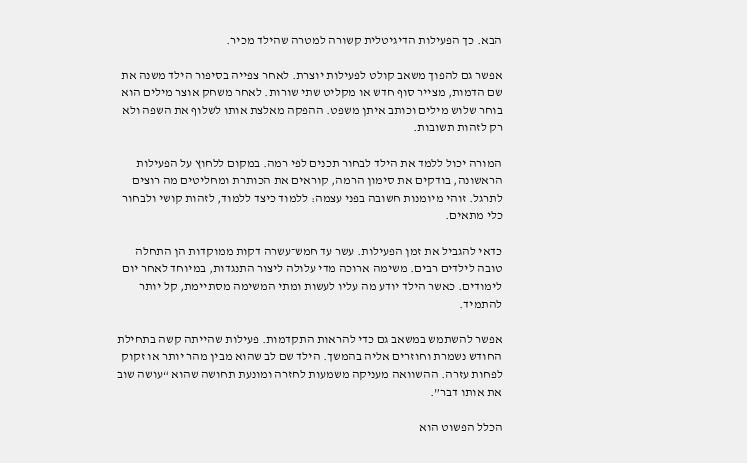הבא. כך הפעילות הדיגיטלית קשורה למטרה שהילד מכיר.

אפשר גם להפוך משאב קולט לפעילות יוצרת. לאחר צפייה בסיפור הילד משנה את שם הדמות, מצייר סוף חדש או מקליט שתי שורות. לאחר משחק אוצר מילים הוא בוחר שלוש מילים וכותב איתן משפט. ההפקה מאלצת אותו לשלוף את השפה ולא רק לזהות תשובות.

המורה יכול ללמד את הילד לבחור תכנים לפי רמה. במקום ללחוץ על הפעילות הראשונה, בודקים את סימון הרמה, קוראים את הכותרת ומחליטים מה רוצים לתרגל. זוהי מיומנות חשובה בפני עצמה: ללמוד כיצד ללמוד, לזהות קושי ולבחור כלי מתאים.

כדאי להגביל את זמן הפעילות. עשר עד חמש־עשרה דקות ממוקדות הן התחלה טובה לילדים רבים. משימה ארוכה מדי עלולה ליצור התנגדות, במיוחד לאחר יום לימודים. כאשר הילד יודע מה עליו לעשות ומתי המשימה מסתיימת, קל יותר להתמיד.

אפשר להשתמש במשאב גם כדי להראות התקדמות. פעילות שהייתה קשה בתחילת החודש נשמרת וחוזרים אליה בהמשך. הילד שם לב שהוא מבין מהר יותר או זקוק לפחות עזרה. ההשוואה מעניקה משמעות לחזרה ומונעת תחושה שהוא “עושה שוב את אותו דבר”.

הכלל הפשוט הוא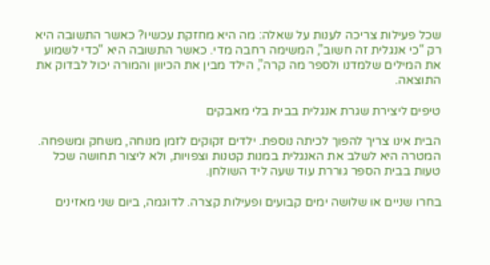שכל פעילות צריכה לענות על שאלה: מה היא מחזקת עכשיו? כאשר התשובה היא רק “כי אנגלית זה חשוב”, המשימה רחבה מדי. כאשר התשובה היא “כדי לשמוע את המילים שלמדנו ולספר מה קרה”, הילד מבין את הכיוון והמורה יכול לבדוק את התוצאה.

טיפים ליצירת שגרת אנגלית בבית בלי מאבקים

הבית אינו צריך להפוך לכיתה נוספת. ילדים זקוקים לזמן מנוחה, משחק ומשפחה. המטרה היא לשלב את האנגלית במנות קטנות וצפויות, ולא ליצור תחושה שכל טעות בבית הספר גוררת עוד שעה ליד השולחן.

בחרו שניים או שלושה ימים קבועים ופעילות קצרה. לדוגמה, ביום שני מאזינים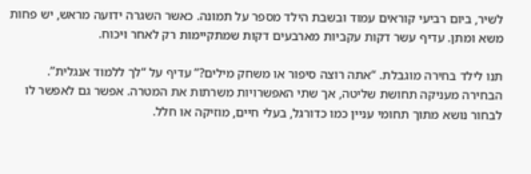לשיר, ביום רביעי קוראים עמוד ובשבת הילד מספר על תמונה. כאשר השגרה ידועה מראש, יש פחות משא ומתן. עדיף עשר דקות עקביות מארבעים דקות שמתקיימות רק לאחר ויכוח.

תנו לילד בחירה מוגבלת. “אתה רוצה סיפור או משחק מילים?” עדיף על “לך ללמוד אנגלית”. הבחירה מעניקה תחושת שליטה, אך שתי האפשרויות משרתות את המטרה. אפשר גם לאפשר לו לבחור נושא מתוך תחומי עניין כמו כדורגל, בעלי חיים, מוזיקה או חלל.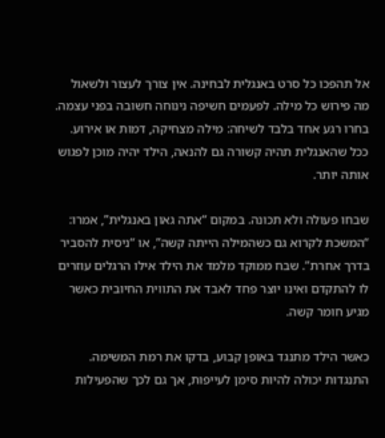אל תהפכו כל סרט באנגלית לבחינה. אין צורך לעצור ולשאול מה פירוש כל מילה. לפעמים חשיפה נינוחה חשובה בפני עצמה. בחרו רגע אחד בלבד לשיחה: מילה מצחיקה, דמות או אירוע. ככל שהאנגלית תהיה קשורה גם להנאה, הילד יהיה מוכן לפגוש אותה יותר.

שבחו פעולה ולא תכונה. במקום “אתה גאון באנגלית”, אמרו: “המשכת לקרוא גם כשהמילה הייתה קשה”, או “ניסית להסביר בדרך אחרת”. שבח ממוקד מלמד את הילד אילו הרגלים עוזרים לו להתקדם ואינו יוצר פחד לאבד את התווית החיובית כאשר מגיע חומר קשה.

כאשר הילד מתנגד באופן קבוע, בדקו את רמת המשימה. התנגדות יכולה להיות סימן לעייפות, אך גם לכך שהפעילות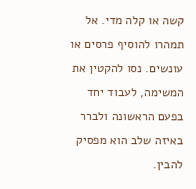קשה או קלה מדי. אל תמהרו להוסיף פרסים או עונשים. נסו להקטין את המשימה, לעבוד יחד בפעם הראשונה ולברר באיזה שלב הוא מפסיק להבין.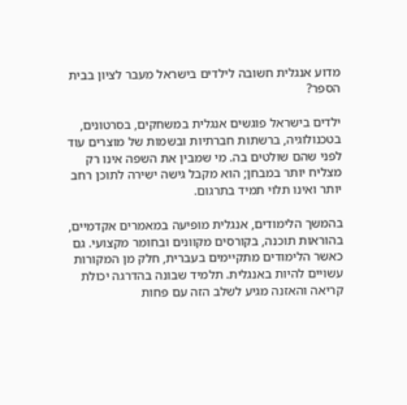מדוע אנגלית חשובה לילדים בישראל מעבר לציון בבית הספר?

ילדים בישראל פוגשים אנגלית במשחקים, בסרטונים, בטכנולוגיה, ברשתות חברתיות ובשמות של מוצרים עוד לפני שהם שולטים בה. מי שמבין את השפה אינו רק מצליח יותר במבחן; הוא מקבל גישה ישירה לתוכן רחב יותר ואינו תלוי תמיד בתרגום.

בהמשך הלימודים, אנגלית מופיעה במאמרים אקדמיים, בהוראות תוכנה, בקורסים מקוונים ובחומר מקצועי. גם כאשר הלימודים מתקיימים בעברית, חלק מן המקורות עשויים להיות באנגלית. תלמיד שבונה בהדרגה יכולת קריאה והאזנה מגיע לשלב הזה עם פחות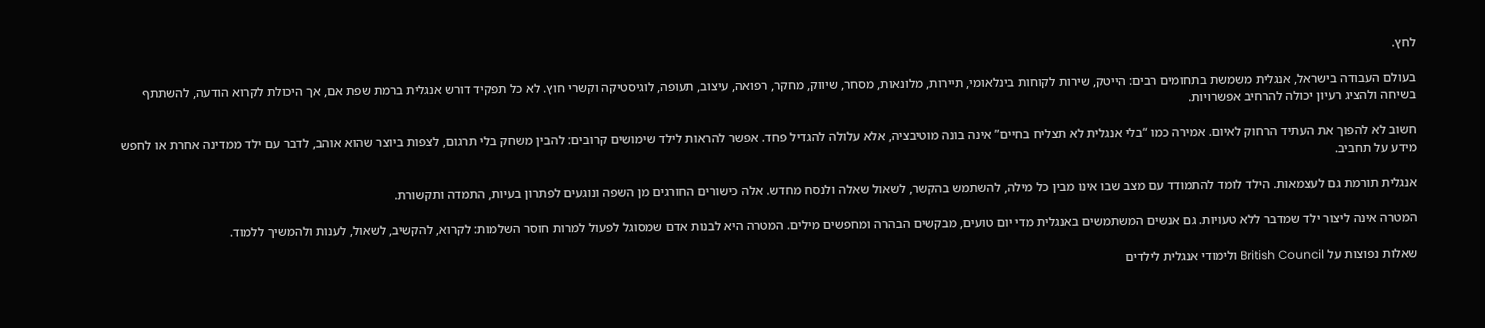לחץ.

בעולם העבודה בישראל, אנגלית משמשת בתחומים רבים: הייטק, שירות לקוחות בינלאומי, תיירות, מלונאות, מסחר, שיווק, מחקר, רפואה, עיצוב, תעופה, לוגיסטיקה וקשרי חוץ. לא כל תפקיד דורש אנגלית ברמת שפת אם, אך היכולת לקרוא הודעה, להשתתף בשיחה ולהציג רעיון יכולה להרחיב אפשרויות.

חשוב לא להפוך את העתיד הרחוק לאיום. אמירה כמו “בלי אנגלית לא תצליח בחיים” אינה בונה מוטיבציה, אלא עלולה להגדיל פחד. אפשר להראות לילד שימושים קרובים: להבין משחק בלי תרגום, לצפות ביוצר שהוא אוהב, לדבר עם ילד ממדינה אחרת או לחפש מידע על תחביב.

אנגלית תורמת גם לעצמאות. הילד לומד להתמודד עם מצב שבו אינו מבין כל מילה, להשתמש בהקשר, לשאול שאלה ולנסח מחדש. אלה כישורים החורגים מן השפה ונוגעים לפתרון בעיות, התמדה ותקשורת.

המטרה אינה ליצור ילד שמדבר ללא טעויות. גם אנשים המשתמשים באנגלית מדי יום טועים, מבקשים הבהרה ומחפשים מילים. המטרה היא לבנות אדם שמסוגל לפעול למרות חוסר השלמות: לקרוא, להקשיב, לשאול, לענות ולהמשיך ללמוד.

שאלות נפוצות על British Council ולימודי אנגלית לילדים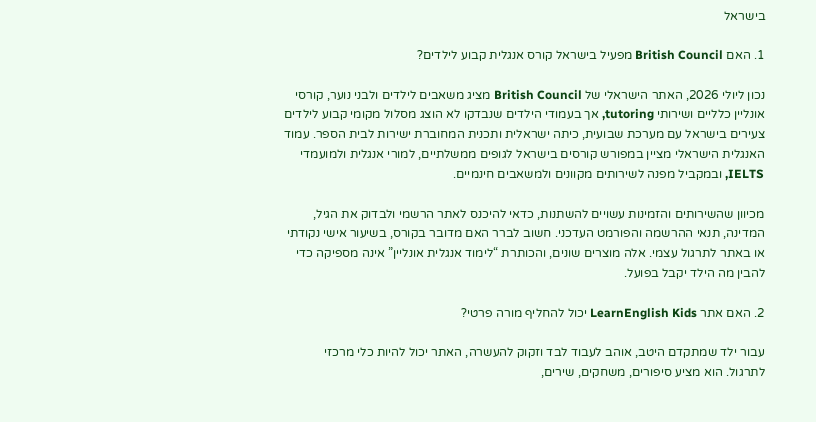בישראל

1. האם British Council מפעיל בישראל קורס אנגלית קבוע לילדים?

נכון ליולי 2026, האתר הישראלי של British Council מציג משאבים לילדים ולבני נוער, קורסי אונליין כלליים ושירותי tutoring, אך בעמודי הילדים שנבדקו לא הוצג מסלול מקומי קבוע לילדים צעירים בישראל עם מערכת שבועית, כיתה ישראלית ותכנית המחוברת ישירות לבית הספר. עמוד האנגלית הישראלי מציין במפורש קורסים בישראל לגופים ממשלתיים, למורי אנגלית ולמועמדי IELTS, ובמקביל מפנה לשירותים מקוונים ולמשאבים חינמיים.

מכיוון שהשירותים והזמינות עשויים להשתנות, כדאי להיכנס לאתר הרשמי ולבדוק את הגיל, המדינה, תנאי ההרשמה והפורמט העדכני. חשוב לברר האם מדובר בקורס, בשיעור אישי נקודתי או באתר לתרגול עצמי. אלה מוצרים שונים, והכותרת “לימוד אנגלית אונליין” אינה מספיקה כדי להבין מה הילד יקבל בפועל.

2. האם אתר LearnEnglish Kids יכול להחליף מורה פרטי?

עבור ילד שמתקדם היטב, אוהב לעבוד לבד וזקוק להעשרה, האתר יכול להיות כלי מרכזי לתרגול. הוא מציע סיפורים, משחקים, שירים,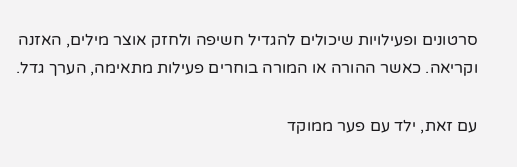סרטונים ופעילויות שיכולים להגדיל חשיפה ולחזק אוצר מילים, האזנה וקריאה. כאשר ההורה או המורה בוחרים פעילות מתאימה, הערך גדל.

עם זאת, ילד עם פער ממוקד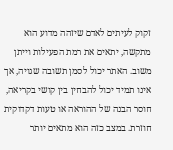זקוק לעיתים לאדם שיזהה מדוע הוא מתקשה, יתאים את רמת הפעילות וייתן משוב. האתר יכול לסמן תשובה שגויה, אך אינו תמיד יכול להבחין בין קושי בקריאה, חוסר הבנה של ההוראה או טעות דקדוקית חוזרת. במצב כזה הוא מתאים יותר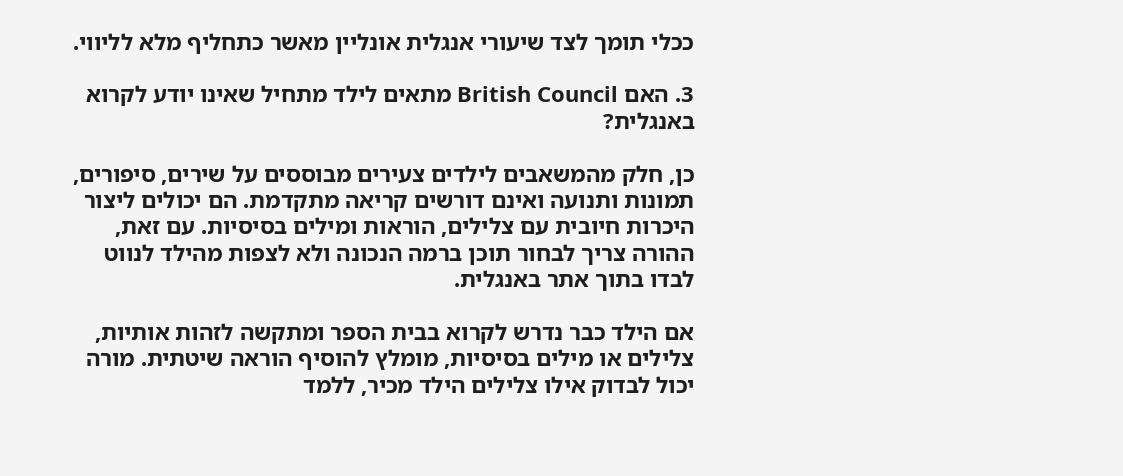ככלי תומך לצד שיעורי אנגלית אונליין מאשר כתחליף מלא לליווי.

3. האם British Council מתאים לילד מתחיל שאינו יודע לקרוא באנגלית?

כן, חלק מהמשאבים לילדים צעירים מבוססים על שירים, סיפורים, תמונות ותנועה ואינם דורשים קריאה מתקדמת. הם יכולים ליצור היכרות חיובית עם צלילים, הוראות ומילים בסיסיות. עם זאת, ההורה צריך לבחור תוכן ברמה הנכונה ולא לצפות מהילד לנווט לבדו בתוך אתר באנגלית.

אם הילד כבר נדרש לקרוא בבית הספר ומתקשה לזהות אותיות, צלילים או מילים בסיסיות, מומלץ להוסיף הוראה שיטתית. מורה יכול לבדוק אילו צלילים הילד מכיר, ללמד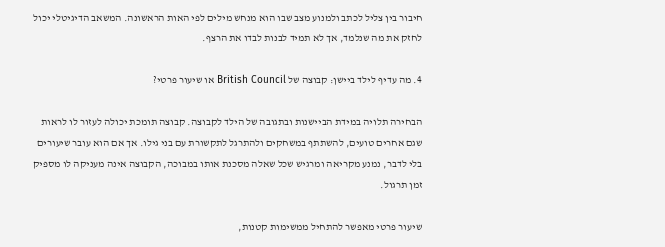חיבור בין צליל לכתב ולמנוע מצב שבו הוא מנחש מילים לפי האות הראשונה. המשאב הדיגיטלי יכול לחזק את מה שנלמד, אך לא תמיד לבנות לבדו את הרצף.

4. מה עדיף לילד ביישן: קבוצה של British Council או שיעור פרטי?

הבחירה תלויה במידת הביישנות ובתגובה של הילד לקבוצה. קבוצה תומכת יכולה לעזור לו לראות שגם אחרים טועים, להשתתף במשחקים ולהתרגל לתקשורת עם בני גילו. אך אם הוא עובר שיעורים בלי לדבר, נמנע מקריאה ומרגיש שכל שאלה מסכנת אותו במבוכה, הקבוצה אינה מעניקה לו מספיק זמן תרגול.

שיעור פרטי מאפשר להתחיל ממשימות קטנות,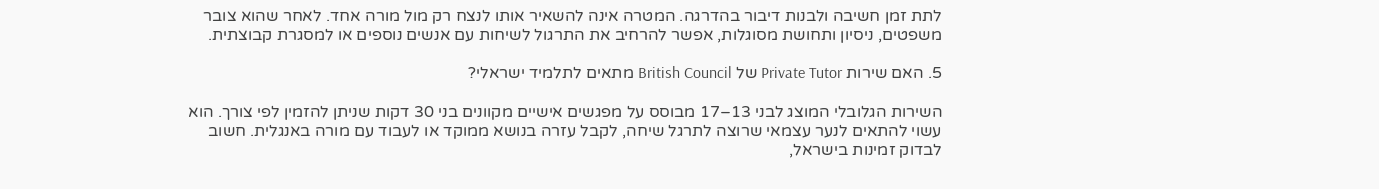לתת זמן חשיבה ולבנות דיבור בהדרגה. המטרה אינה להשאיר אותו לנצח רק מול מורה אחד. לאחר שהוא צובר משפטים, ניסיון ותחושת מסוגלות, אפשר להרחיב את התרגול לשיחות עם אנשים נוספים או למסגרת קבוצתית.

5. האם שירות Private Tutor של British Council מתאים לתלמיד ישראלי?

השירות הגלובלי המוצג לבני 13–17 מבוסס על מפגשים אישיים מקוונים בני 30 דקות שניתן להזמין לפי צורך. הוא עשוי להתאים לנער עצמאי שרוצה לתרגל שיחה, לקבל עזרה בנושא ממוקד או לעבוד עם מורה באנגלית. חשוב לבדוק זמינות בישראל,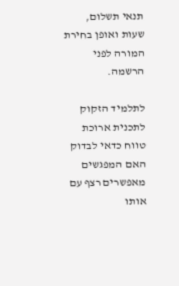תנאי תשלום, שעות ואופן בחירת המורה לפני הרשמה.

לתלמיד הזקוק לתכנית ארוכת טווח כדאי לבדוק האם המפגשים מאפשרים רצף עם אותו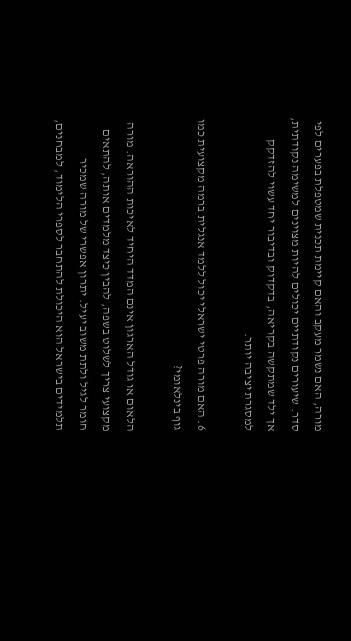מורה, האם נשמר מעקב והאם קיימת תכנית שמטפלת בפערים לפי סדר. שיעורים נקודתיים יכולים להיות מצוינים למשימה נקודתית, אך ילד שמתקשה בקריאה, בדקדוק ובדיבור יחד עשוי להזדקק למסגרת יציבה יותר.

6. האם מורה פרטי ישראלי יכול ללמד אנגלית ברמה מקצועית כמו גוף בינלאומי?

הלאום או גודל הארגון אינם המדד היחיד לאיכות ההוראה. מורה מקצועי צריך לשלוט בשפה, להבין כיצד מלמדים אותה, להתאים חומר לגיל ולתת משוב יעיל. יתרון אפשרי של מורה שמכיר תלמידים בישראל הוא היכולת להתחבר לספרי הלימוד, למבחנים,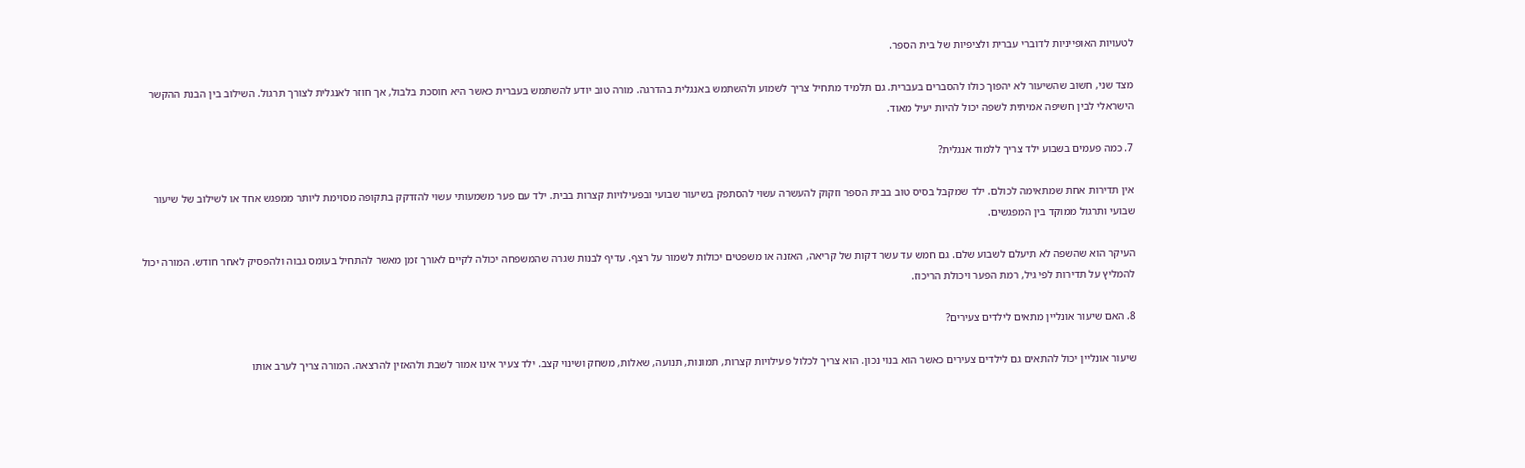לטעויות האופייניות לדוברי עברית ולציפיות של בית הספר.

מצד שני, חשוב שהשיעור לא יהפוך כולו להסברים בעברית. גם תלמיד מתחיל צריך לשמוע ולהשתמש באנגלית בהדרגה. מורה טוב יודע להשתמש בעברית כאשר היא חוסכת בלבול, אך חוזר לאנגלית לצורך תרגול. השילוב בין הבנת ההקשר הישראלי לבין חשיפה אמיתית לשפה יכול להיות יעיל מאוד.

7. כמה פעמים בשבוע ילד צריך ללמוד אנגלית?

אין תדירות אחת שמתאימה לכולם. ילד שמקבל בסיס טוב בבית הספר וזקוק להעשרה עשוי להסתפק בשיעור שבועי ובפעילויות קצרות בבית. ילד עם פער משמעותי עשוי להזדקק בתקופה מסוימת ליותר ממפגש אחד או לשילוב של שיעור שבועי ותרגול ממוקד בין המפגשים.

העיקר הוא שהשפה לא תיעלם לשבוע שלם. גם חמש עד עשר דקות של קריאה, האזנה או משפטים יכולות לשמור על רצף. עדיף לבנות שגרה שהמשפחה יכולה לקיים לאורך זמן מאשר להתחיל בעומס גבוה ולהפסיק לאחר חודש. המורה יכול להמליץ על תדירות לפי גיל, רמת הפער ויכולת הריכוז.

8. האם שיעור אונליין מתאים לילדים צעירים?

שיעור אונליין יכול להתאים גם לילדים צעירים כאשר הוא בנוי נכון. הוא צריך לכלול פעילויות קצרות, תמונות, תנועה, שאלות, משחק ושינוי קצב. ילד צעיר אינו אמור לשבת ולהאזין להרצאה. המורה צריך לערב אותו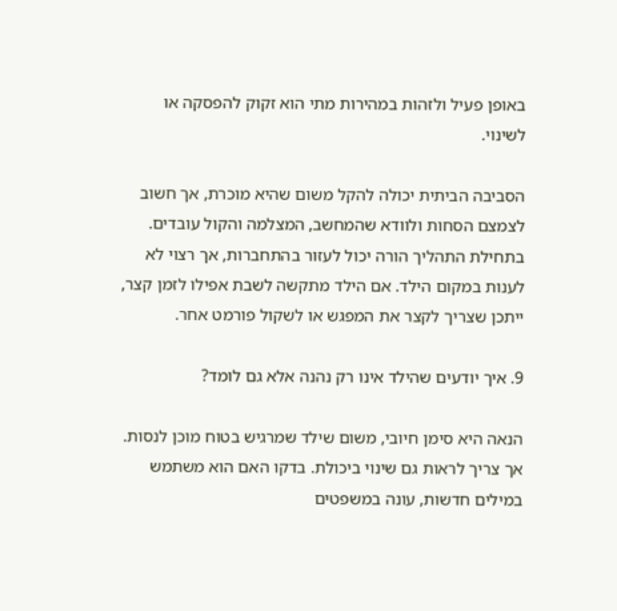באופן פעיל ולזהות במהירות מתי הוא זקוק להפסקה או לשינוי.

הסביבה הביתית יכולה להקל משום שהיא מוכרת, אך חשוב לצמצם הסחות ולוודא שהמחשב, המצלמה והקול עובדים. בתחילת התהליך הורה יכול לעזור בהתחברות, אך רצוי לא לענות במקום הילד. אם הילד מתקשה לשבת אפילו לזמן קצר, ייתכן שצריך לקצר את המפגש או לשקול פורמט אחר.

9. איך יודעים שהילד אינו רק נהנה אלא גם לומד?

הנאה היא סימן חיובי, משום שילד שמרגיש בטוח מוכן לנסות. אך צריך לראות גם שינוי ביכולת. בדקו האם הוא משתמש במילים חדשות, עונה במשפטים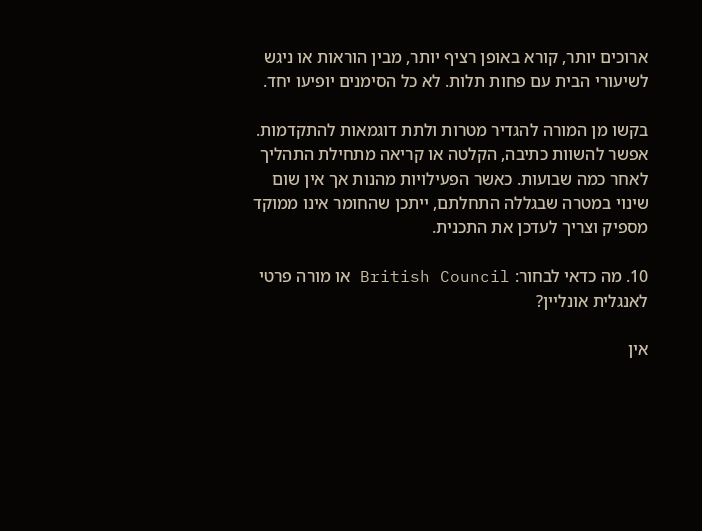ארוכים יותר, קורא באופן רציף יותר, מבין הוראות או ניגש לשיעורי הבית עם פחות תלות. לא כל הסימנים יופיעו יחד.

בקשו מן המורה להגדיר מטרות ולתת דוגמאות להתקדמות. אפשר להשוות כתיבה, הקלטה או קריאה מתחילת התהליך לאחר כמה שבועות. כאשר הפעילויות מהנות אך אין שום שינוי במטרה שבגללה התחלתם, ייתכן שהחומר אינו ממוקד מספיק וצריך לעדכן את התכנית.

10. מה כדאי לבחור: British Council או מורה פרטי לאנגלית אונליין?

אין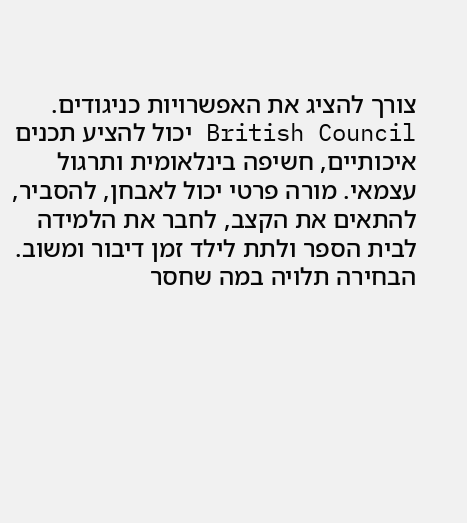צורך להציג את האפשרויות כניגודים. British Council יכול להציע תכנים איכותיים, חשיפה בינלאומית ותרגול עצמאי. מורה פרטי יכול לאבחן, להסביר, להתאים את הקצב, לחבר את הלמידה לבית הספר ולתת לילד זמן דיבור ומשוב. הבחירה תלויה במה שחסר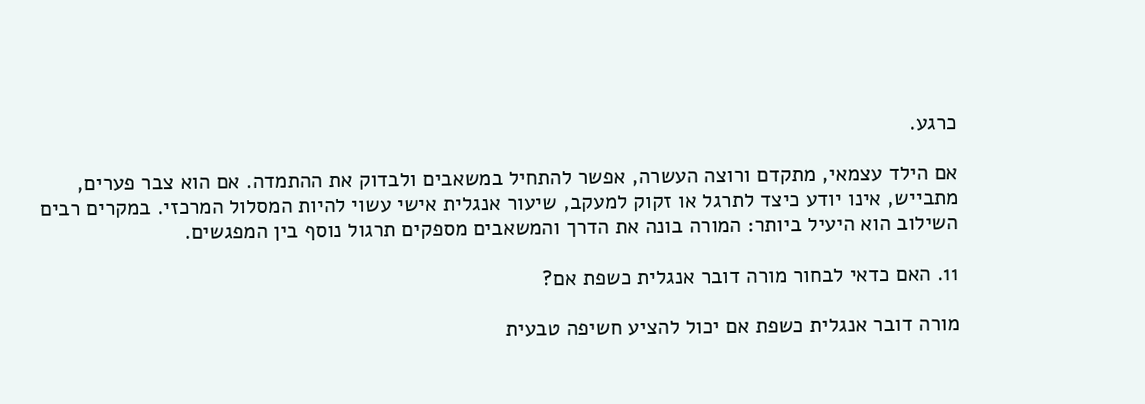כרגע.

אם הילד עצמאי, מתקדם ורוצה העשרה, אפשר להתחיל במשאבים ולבדוק את ההתמדה. אם הוא צבר פערים, מתבייש, אינו יודע כיצד לתרגל או זקוק למעקב, שיעור אנגלית אישי עשוי להיות המסלול המרכזי. במקרים רבים השילוב הוא היעיל ביותר: המורה בונה את הדרך והמשאבים מספקים תרגול נוסף בין המפגשים.

11. האם כדאי לבחור מורה דובר אנגלית כשפת אם?

מורה דובר אנגלית כשפת אם יכול להציע חשיפה טבעית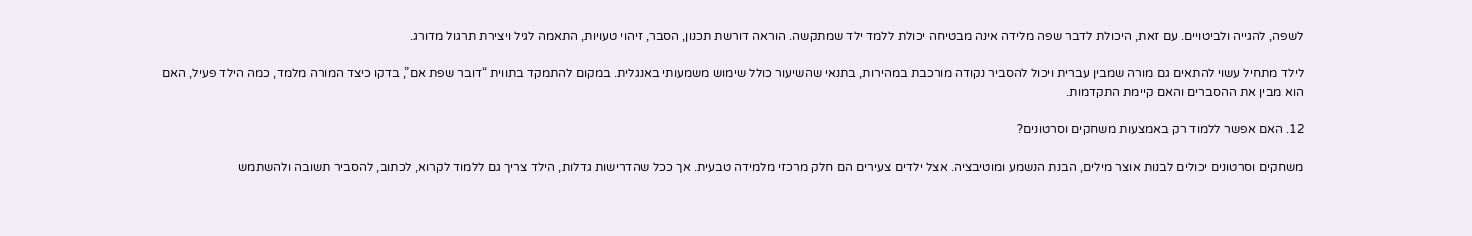לשפה, להגייה ולביטויים. עם זאת, היכולת לדבר שפה מלידה אינה מבטיחה יכולת ללמד ילד שמתקשה. הוראה דורשת תכנון, הסבר, זיהוי טעויות, התאמה לגיל ויצירת תרגול מדורג.

לילד מתחיל עשוי להתאים גם מורה שמבין עברית ויכול להסביר נקודה מורכבת במהירות, בתנאי שהשיעור כולל שימוש משמעותי באנגלית. במקום להתמקד בתווית “דובר שפת אם”, בדקו כיצד המורה מלמד, כמה הילד פעיל, האם הוא מבין את ההסברים והאם קיימת התקדמות.

12. האם אפשר ללמוד רק באמצעות משחקים וסרטונים?

משחקים וסרטונים יכולים לבנות אוצר מילים, הבנת הנשמע ומוטיבציה. אצל ילדים צעירים הם חלק מרכזי מלמידה טבעית. אך ככל שהדרישות גדלות, הילד צריך גם ללמוד לקרוא, לכתוב, להסביר תשובה ולהשתמש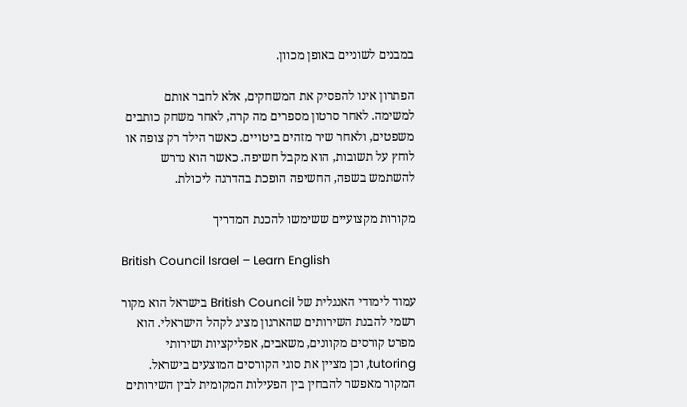במבנים לשוניים באופן מכוון.

הפתרון אינו להפסיק את המשחקים, אלא לחבר אותם למשימה. לאחר סרטון מספרים מה קרה, לאחר משחק כותבים משפטים, ולאחר שיר מזהים ביטויים. כאשר הילד רק צופה או לוחץ על תשובות, הוא מקבל חשיפה. כאשר הוא נדרש להשתמש בשפה, החשיפה הופכת בהדרגה ליכולת.

מקורות מקצועיים ששימשו להכנת המדריך

British Council Israel – Learn English

עמוד לימודי האנגלית של British Council בישראל הוא מקור רשמי להבנת השירותים שהארגון מציג לקהל הישראלי. הוא מפרט קורסים מקוונים, משאבים, אפליקציות ושירותי tutoring, וכן מציין את סוגי הקורסים המוצעים בישראל. המקור מאפשר להבחין בין הפעילות המקומית לבין השירותים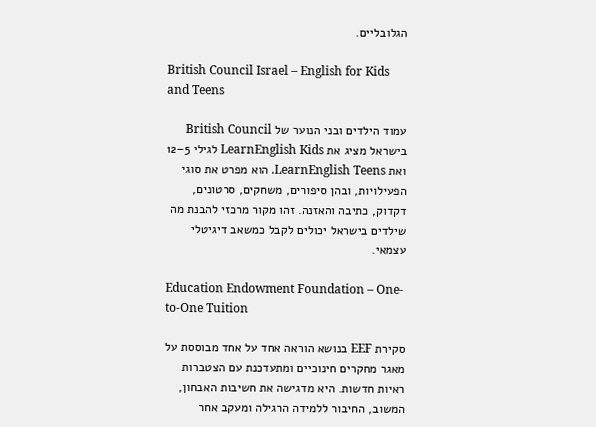הגלובליים.

British Council Israel – English for Kids and Teens

עמוד הילדים ובני הנוער של British Council בישראל מציג את LearnEnglish Kids לגילי 5–12 ואת LearnEnglish Teens. הוא מפרט את סוגי הפעילויות, ובהן סיפורים, משחקים, סרטונים, דקדוק, כתיבה והאזנה. זהו מקור מרכזי להבנת מה שילדים בישראל יכולים לקבל כמשאב דיגיטלי עצמאי.

Education Endowment Foundation – One-to-One Tuition

סקירת EEF בנושא הוראה אחד על אחד מבוססת על מאגר מחקרים חינוכיים ומתעדכנת עם הצטברות ראיות חדשות. היא מדגישה את חשיבות האבחון, המשוב, החיבור ללמידה הרגילה ומעקב אחר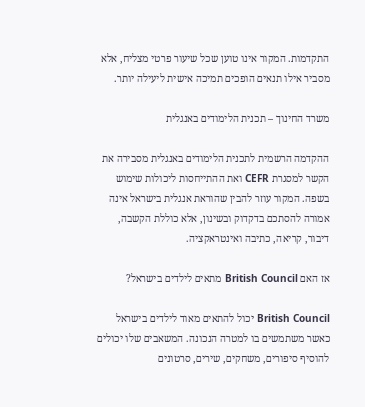התקדמות. המקור אינו טוען שכל שיעור פרטי מצליח, אלא מסביר אילו תנאים הופכים תמיכה אישית ליעילה יותר.

משרד החינוך – תכנית הלימודים באנגלית

ההקדמה הרשמית לתכנית הלימודים באנגלית מסבירה את הקשר למסגרת CEFR ואת ההתייחסות ליכולות שימוש בשפה. המקור עוזר להבין שהוראת אנגלית בישראל אינה אמורה להסתכם בדקדוק ובשינון, אלא כוללת הקשבה, דיבור, קריאה, כתיבה ואינטראקציה.

אז האם British Council מתאים לילדים בישראל?

British Council יכול להתאים מאוד לילדים בישראל כאשר משתמשים בו למטרה הנכונה. המשאבים שלו יכולים להוסיף סיפורים, משחקים, שירים, סרטונים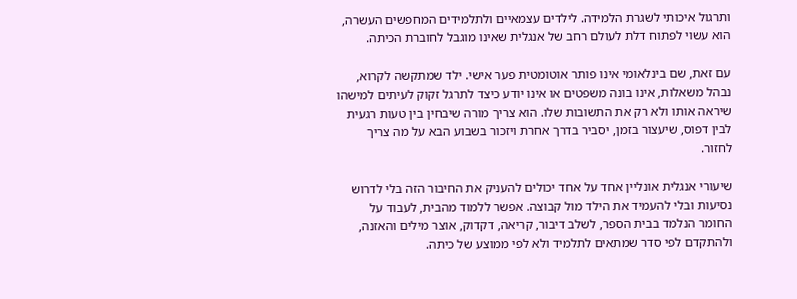ותרגול איכותי לשגרת הלמידה. לילדים עצמאיים ולתלמידים המחפשים העשרה, הוא עשוי לפתוח דלת לעולם רחב של אנגלית שאינו מוגבל לחוברת הכיתה.

עם זאת, שם בינלאומי אינו פותר אוטומטית פער אישי. ילד שמתקשה לקרוא, נבהל משאלות, אינו בונה משפטים או אינו יודע כיצד לתרגל זקוק לעיתים למישהו שיראה אותו ולא רק את התשובות שלו. הוא צריך מורה שיבחין בין טעות רגעית לבין דפוס, שיעצור בזמן, יסביר בדרך אחרת ויזכור בשבוע הבא על מה צריך לחזור.

שיעורי אנגלית אונליין אחד על אחד יכולים להעניק את החיבור הזה בלי לדרוש נסיעות ובלי להעמיד את הילד מול קבוצה. אפשר ללמוד מהבית, לעבוד על החומר הנלמד בבית הספר, לשלב דיבור, קריאה, דקדוק, אוצר מילים והאזנה, ולהתקדם לפי סדר שמתאים לתלמיד ולא לפי ממוצע של כיתה.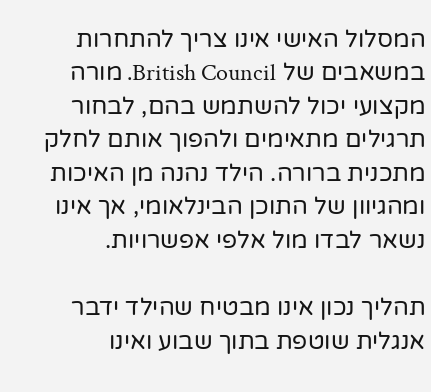המסלול האישי אינו צריך להתחרות במשאבים של British Council. מורה מקצועי יכול להשתמש בהם, לבחור תרגילים מתאימים ולהפוך אותם לחלק מתכנית ברורה. הילד נהנה מן האיכות ומהגיוון של התוכן הבינלאומי, אך אינו נשאר לבדו מול אלפי אפשרויות.

תהליך נכון אינו מבטיח שהילד ידבר אנגלית שוטפת בתוך שבוע ואינו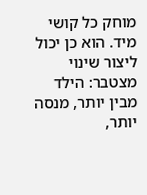מוחק כל קושי מיד. הוא כן יכול ליצור שינוי מצטבר: הילד מבין יותר, מנסה יותר,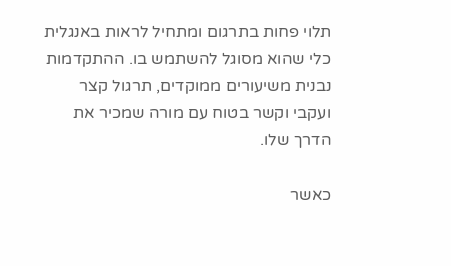תלוי פחות בתרגום ומתחיל לראות באנגלית כלי שהוא מסוגל להשתמש בו. ההתקדמות נבנית משיעורים ממוקדים, תרגול קצר ועקבי וקשר בטוח עם מורה שמכיר את הדרך שלו.

כאשר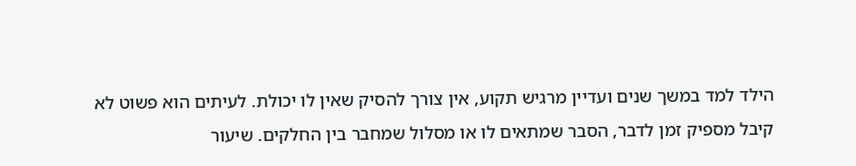הילד למד במשך שנים ועדיין מרגיש תקוע, אין צורך להסיק שאין לו יכולת. לעיתים הוא פשוט לא קיבל מספיק זמן לדבר, הסבר שמתאים לו או מסלול שמחבר בין החלקים. שיעור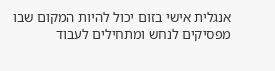אנגלית אישי בזום יכול להיות המקום שבו מפסיקים לנחש ומתחילים לעבוד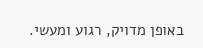באופן מדויק, רגוע ומעשי.